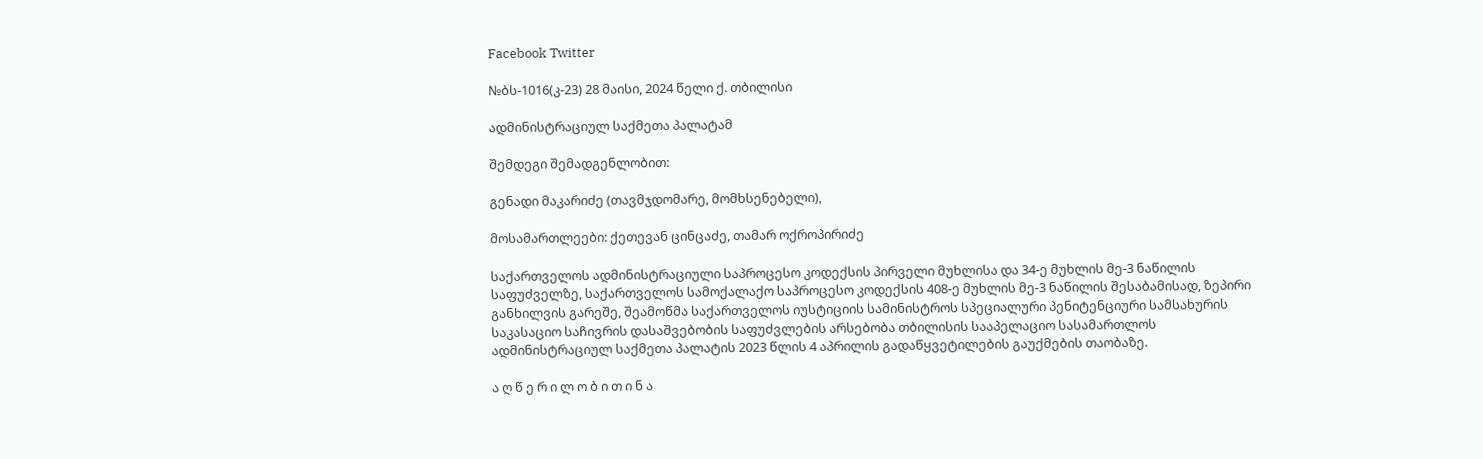Facebook Twitter

№ბს-1016(კ-23) 28 მაისი, 2024 წელი ქ. თბილისი

ადმინისტრაციულ საქმეთა პალატამ

შემდეგი შემადგენლობით:

გენადი მაკარიძე (თავმჯდომარე, მომხსენებელი),

მოსამართლეები: ქეთევან ცინცაძე, თამარ ოქროპირიძე

საქართველოს ადმინისტრაციული საპროცესო კოდექსის პირველი მუხლისა და 34-ე მუხლის მე-3 ნაწილის საფუძველზე, საქართველოს სამოქალაქო საპროცესო კოდექსის 408-ე მუხლის მე-3 ნაწილის შესაბამისად, ზეპირი განხილვის გარეშე, შეამოწმა საქართველოს იუსტიციის სამინისტროს სპეციალური პენიტენციური სამსახურის საკასაციო საჩივრის დასაშვებობის საფუძვლების არსებობა თბილისის სააპელაციო სასამართლოს ადმინისტრაციულ საქმეთა პალატის 2023 წლის 4 აპრილის გადაწყვეტილების გაუქმების თაობაზე.

ა ღ წ ე რ ი ლ ო ბ ი თ ი ნ ა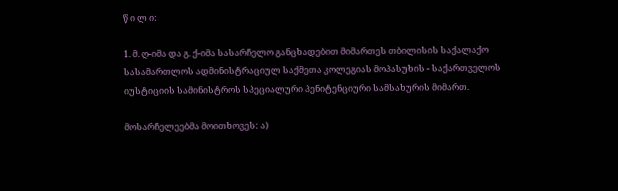წ ი ლ ი:

1. მ. ღ-იმა და გ. ქ-იმა სასარჩელო განცხადებით მიმართეს თბილისის საქალაქო სასამართლოს ადმინისტრაციულ საქმეთა კოლეგიას მოპასუხის - საქართველოს იუსტიციის სამინისტროს სპეციალური პენიტენციური სამსახურის მიმართ.

მოსარჩელეებმა მოითხოვეს: ა)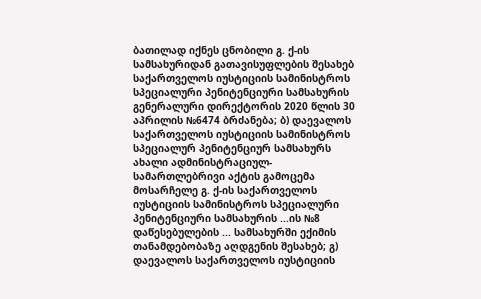ბათილად იქნეს ცნობილი გ. ქ-ის სამსახურიდან გათავისუფლების შესახებ საქართველოს იუსტიციის სამინისტროს სპეციალური პენიტენციური სამსახურის გენერალური დირექტორის 2020 წლის 30 აპრილის №6474 ბრძანება; ბ) დაევალოს საქართველოს იუსტიციის სამინისტროს სპეციალურ პენიტენციურ სამსახურს ახალი ადმინისტრაციულ-სამართლებრივი აქტის გამოცემა მოსარჩელე გ. ქ-ის საქართველოს იუსტიციის სამინისტროს სპეციალური პენიტენციური სამსახურის ...ის №8 დაწესებულების ... სამსახურში ექიმის თანამდებობაზე აღდგენის შესახებ; გ) დაევალოს საქართველოს იუსტიციის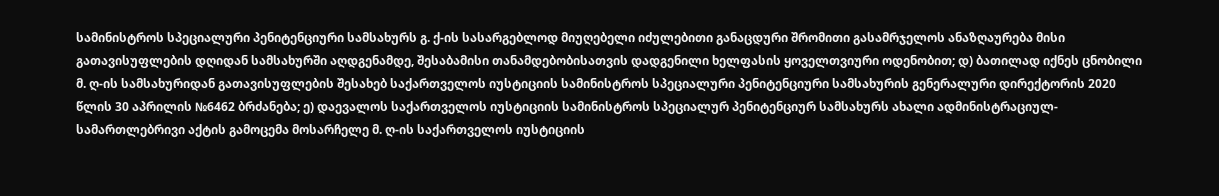სამინისტროს სპეციალური პენიტენციური სამსახურს გ. ქ-ის სასარგებლოდ მიუღებელი იძულებითი განაცდური შრომითი გასამრჯელოს ანაზღაურება მისი გათავისუფლების დღიდან სამსახურში აღდგენამდე, შესაბამისი თანამდებობისათვის დადგენილი ხელფასის ყოველთვიური ოდენობით; დ) ბათილად იქნეს ცნობილი მ. ღ-ის სამსახურიდან გათავისუფლების შესახებ საქართველოს იუსტიციის სამინისტროს სპეციალური პენიტენციური სამსახურის გენერალური დირექტორის 2020 წლის 30 აპრილის №6462 ბრძანება; ე) დაევალოს საქართველოს იუსტიციის სამინისტროს სპეციალურ პენიტენციურ სამსახურს ახალი ადმინისტრაციულ-სამართლებრივი აქტის გამოცემა მოსარჩელე მ. ღ-ის საქართველოს იუსტიციის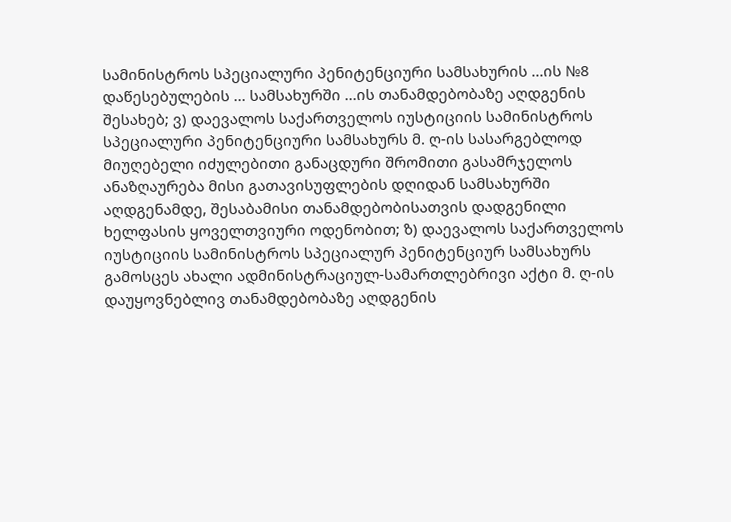სამინისტროს სპეციალური პენიტენციური სამსახურის ...ის №8 დაწესებულების ... სამსახურში ...ის თანამდებობაზე აღდგენის შესახებ; ვ) დაევალოს საქართველოს იუსტიციის სამინისტროს სპეციალური პენიტენციური სამსახურს მ. ღ-ის სასარგებლოდ მიუღებელი იძულებითი განაცდური შრომითი გასამრჯელოს ანაზღაურება მისი გათავისუფლების დღიდან სამსახურში აღდგენამდე, შესაბამისი თანამდებობისათვის დადგენილი ხელფასის ყოველთვიური ოდენობით; ზ) დაევალოს საქართველოს იუსტიციის სამინისტროს სპეციალურ პენიტენციურ სამსახურს გამოსცეს ახალი ადმინისტრაციულ-სამართლებრივი აქტი მ. ღ-ის დაუყოვნებლივ თანამდებობაზე აღდგენის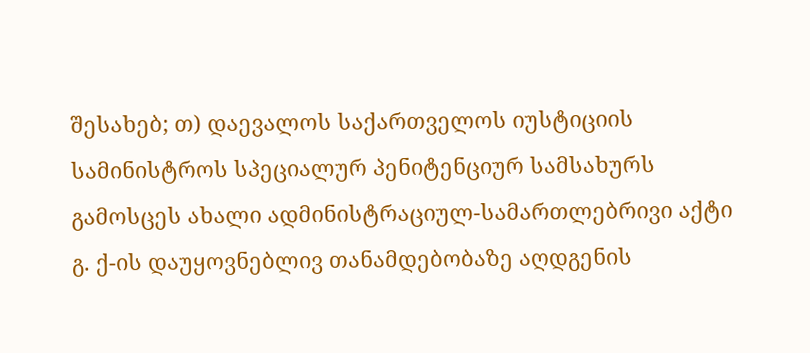შესახებ; თ) დაევალოს საქართველოს იუსტიციის სამინისტროს სპეციალურ პენიტენციურ სამსახურს გამოსცეს ახალი ადმინისტრაციულ-სამართლებრივი აქტი გ. ქ-ის დაუყოვნებლივ თანამდებობაზე აღდგენის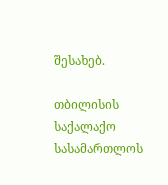შესახებ.

თბილისის საქალაქო სასამართლოს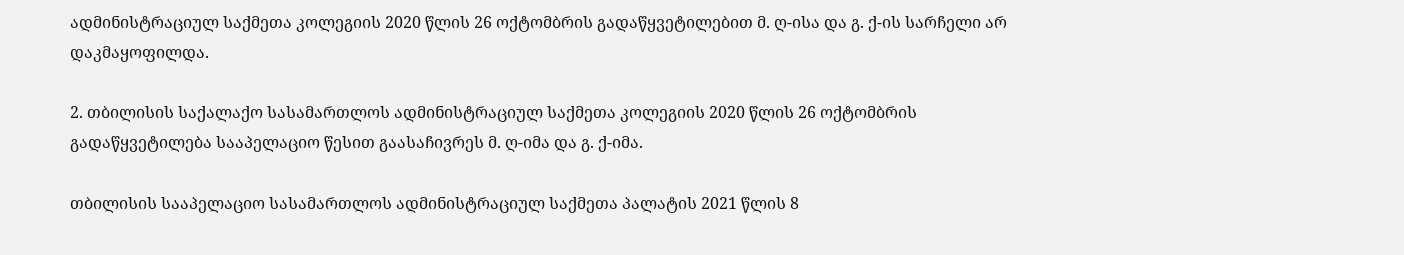ადმინისტრაციულ საქმეთა კოლეგიის 2020 წლის 26 ოქტომბრის გადაწყვეტილებით მ. ღ-ისა და გ. ქ-ის სარჩელი არ დაკმაყოფილდა.

2. თბილისის საქალაქო სასამართლოს ადმინისტრაციულ საქმეთა კოლეგიის 2020 წლის 26 ოქტომბრის გადაწყვეტილება სააპელაციო წესით გაასაჩივრეს მ. ღ-იმა და გ. ქ-იმა.

თბილისის სააპელაციო სასამართლოს ადმინისტრაციულ საქმეთა პალატის 2021 წლის 8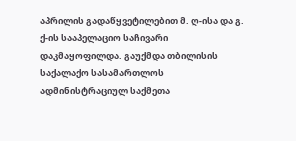აპრილის გადაწყვეტილებით მ. ღ-ისა და გ. ქ-ის სააპელაციო საჩივარი დაკმაყოფილდა. გაუქმდა თბილისის საქალაქო სასამართლოს ადმინისტრაციულ საქმეთა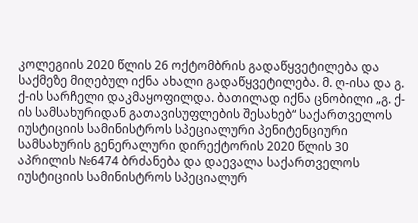კოლეგიის 2020 წლის 26 ოქტომბრის გადაწყვეტილება და საქმეზე მიღებულ იქნა ახალი გადაწყვეტილება. მ. ღ-ისა და გ. ქ-ის სარჩელი დაკმაყოფილდა. ბათილად იქნა ცნობილი „გ. ქ-ის სამსახურიდან გათავისუფლების შესახებ“ საქართველოს იუსტიციის სამინისტროს სპეციალური პენიტენციური სამსახურის გენერალური დირექტორის 2020 წლის 30 აპრილის №6474 ბრძანება და დაევალა საქართველოს იუსტიციის სამინისტროს სპეციალურ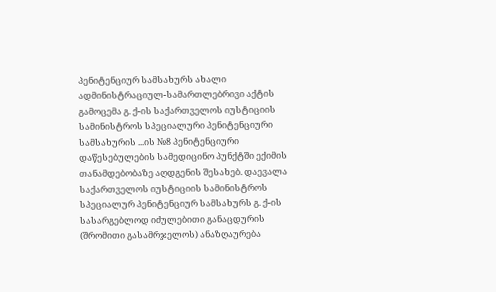პენიტენციურ სამსახურს ახალი ადმინისტრაციულ-სამართლებრივი აქტის გამოცემა გ. ქ-ის საქართველოს იუსტიციის სამინისტროს სპეციალური პენიტენციური სამსახურის ...ის №8 პენიტენციური დაწესებულების სამედიცინო პუნქტში ექიმის თანამდებობაზე აღდგენის შესახებ. დაევალა საქართველოს იუსტიციის სამინისტროს სპეციალურ პენიტენციურ სამსახურს გ. ქ-ის სასარგებლოდ იძულებითი განაცდურის (შრომითი გასამრჯელოს) ანაზღაურება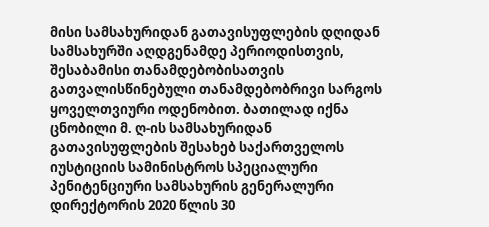მისი სამსახურიდან გათავისუფლების დღიდან სამსახურში აღდგენამდე პერიოდისთვის, შესაბამისი თანამდებობისათვის გათვალისწინებული თანამდებობრივი სარგოს ყოველთვიური ოდენობით. ბათილად იქნა ცნობილი მ. ღ-ის სამსახურიდან გათავისუფლების შესახებ საქართველოს იუსტიციის სამინისტროს სპეციალური პენიტენციური სამსახურის გენერალური დირექტორის 2020 წლის 30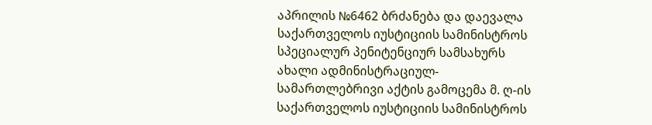აპრილის №6462 ბრძანება და დაევალა საქართველოს იუსტიციის სამინისტროს სპეციალურ პენიტენციურ სამსახურს ახალი ადმინისტრაციულ-სამართლებრივი აქტის გამოცემა მ. ღ-ის საქართველოს იუსტიციის სამინისტროს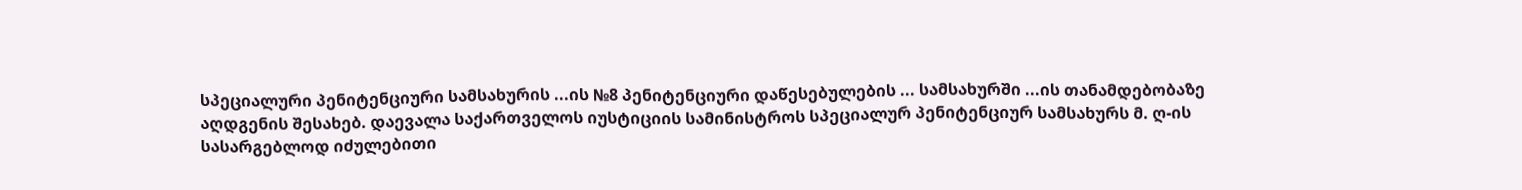სპეციალური პენიტენციური სამსახურის ...ის №8 პენიტენციური დაწესებულების ... სამსახურში ...ის თანამდებობაზე აღდგენის შესახებ. დაევალა საქართველოს იუსტიციის სამინისტროს სპეციალურ პენიტენციურ სამსახურს მ. ღ-ის სასარგებლოდ იძულებითი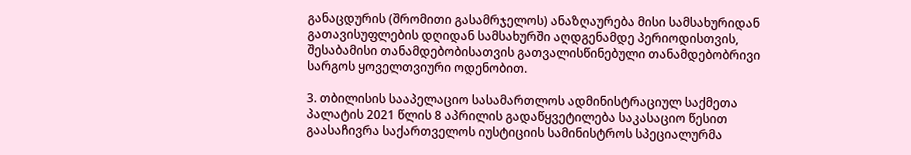განაცდურის (შრომითი გასამრჯელოს) ანაზღაურება მისი სამსახურიდან გათავისუფლების დღიდან სამსახურში აღდგენამდე პერიოდისთვის, შესაბამისი თანამდებობისათვის გათვალისწინებული თანამდებობრივი სარგოს ყოველთვიური ოდენობით.

3. თბილისის სააპელაციო სასამართლოს ადმინისტრაციულ საქმეთა პალატის 2021 წლის 8 აპრილის გადაწყვეტილება საკასაციო წესით გაასაჩივრა საქართველოს იუსტიციის სამინისტროს სპეციალურმა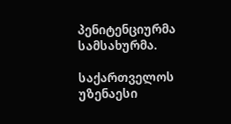პენიტენციურმა სამსახურმა.

საქართველოს უზენაესი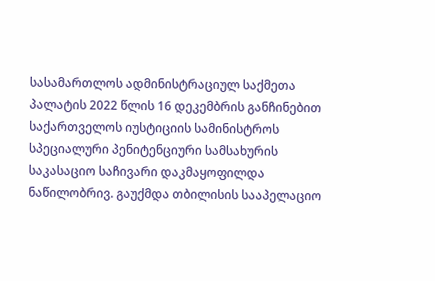სასამართლოს ადმინისტრაციულ საქმეთა პალატის 2022 წლის 16 დეკემბრის განჩინებით საქართველოს იუსტიციის სამინისტროს სპეციალური პენიტენციური სამსახურის საკასაციო საჩივარი დაკმაყოფილდა ნაწილობრივ. გაუქმდა თბილისის სააპელაციო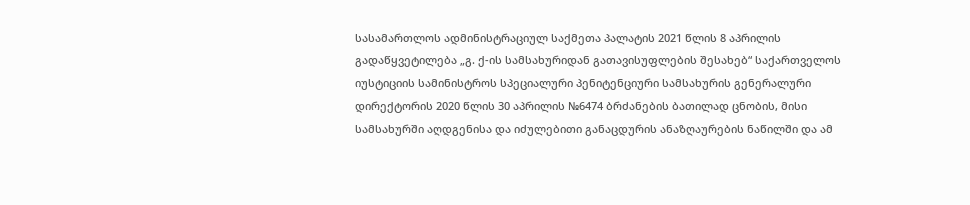სასამართლოს ადმინისტრაციულ საქმეთა პალატის 2021 წლის 8 აპრილის გადაწყვეტილება „გ. ქ-ის სამსახურიდან გათავისუფლების შესახებ“ საქართველოს იუსტიციის სამინისტროს სპეციალური პენიტენციური სამსახურის გენერალური დირექტორის 2020 წლის 30 აპრილის №6474 ბრძანების ბათილად ცნობის, მისი სამსახურში აღდგენისა და იძულებითი განაცდურის ანაზღაურების ნაწილში და ამ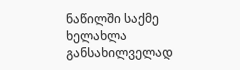ნაწილში საქმე ხელახლა განსახილველად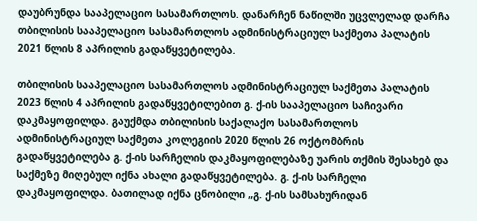დაუბრუნდა სააპელაციო სასამართლოს. დანარჩენ ნაწილში უცვლელად დარჩა თბილისის სააპელაციო სასამართლოს ადმინისტრაციულ საქმეთა პალატის 2021 წლის 8 აპრილის გადაწყვეტილება.

თბილისის სააპელაციო სასამართლოს ადმინისტრაციულ საქმეთა პალატის 2023 წლის 4 აპრილის გადაწყვეტილებით გ. ქ-ის სააპელაციო საჩივარი დაკმაყოფილდა. გაუქმდა თბილისის საქალაქო სასამართლოს ადმინისტრაციულ საქმეთა კოლეგიის 2020 წლის 26 ოქტომბრის გადაწყვეტილება გ. ქ-ის სარჩელის დაკმაყოფილებაზე უარის თქმის შესახებ და საქმეზე მიღებულ იქნა ახალი გადაწყვეტილება. გ. ქ-ის სარჩელი დაკმაყოფილდა. ბათილად იქნა ცნობილი „გ. ქ-ის სამსახურიდან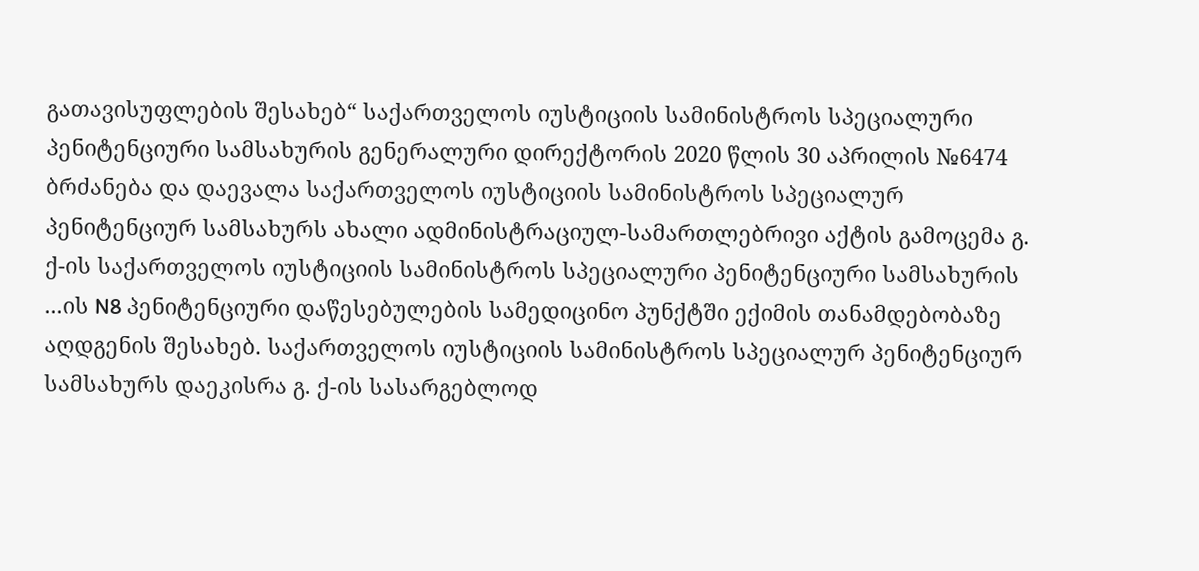გათავისუფლების შესახებ“ საქართველოს იუსტიციის სამინისტროს სპეციალური პენიტენციური სამსახურის გენერალური დირექტორის 2020 წლის 30 აპრილის №6474 ბრძანება და დაევალა საქართველოს იუსტიციის სამინისტროს სპეციალურ პენიტენციურ სამსახურს ახალი ადმინისტრაციულ-სამართლებრივი აქტის გამოცემა გ. ქ-ის საქართველოს იუსტიციის სამინისტროს სპეციალური პენიტენციური სამსახურის ...ის N8 პენიტენციური დაწესებულების სამედიცინო პუნქტში ექიმის თანამდებობაზე აღდგენის შესახებ. საქართველოს იუსტიციის სამინისტროს სპეციალურ პენიტენციურ სამსახურს დაეკისრა გ. ქ-ის სასარგებლოდ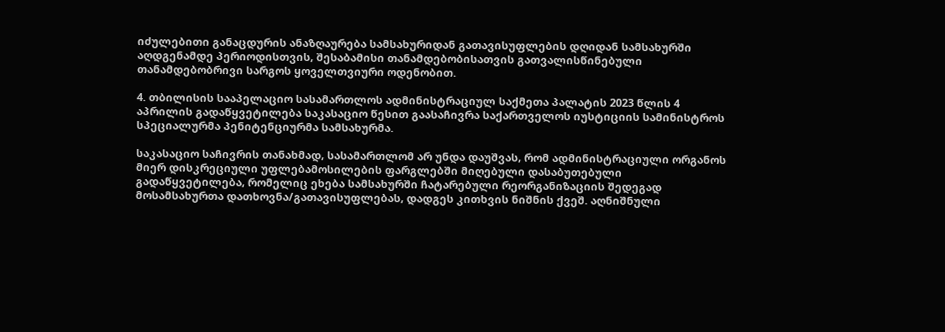იძულებითი განაცდურის ანაზღაურება სამსახურიდან გათავისუფლების დღიდან სამსახურში აღდგენამდე პერიოდისთვის, შესაბამისი თანამდებობისათვის გათვალისწინებული თანამდებობრივი სარგოს ყოველთვიური ოდენობით.

4. თბილისის სააპელაციო სასამართლოს ადმინისტრაციულ საქმეთა პალატის 2023 წლის 4 აპრილის გადაწყვეტილება საკასაციო წესით გაასაჩივრა საქართველოს იუსტიციის სამინისტროს სპეციალურმა პენიტენციურმა სამსახურმა.

საკასაციო საჩივრის თანახმად, სასამართლომ არ უნდა დაუშვას, რომ ადმინისტრაციული ორგანოს მიერ დისკრეციული უფლებამოსილების ფარგლებში მიღებული დასაბუთებული გადაწყვეტილება, რომელიც ეხება სამსახურში ჩატარებული რეორგანიზაციის შედეგად მოსამსახურთა დათხოვნა/გათავისუფლებას, დადგეს კითხვის ნიშნის ქვეშ. აღნიშნული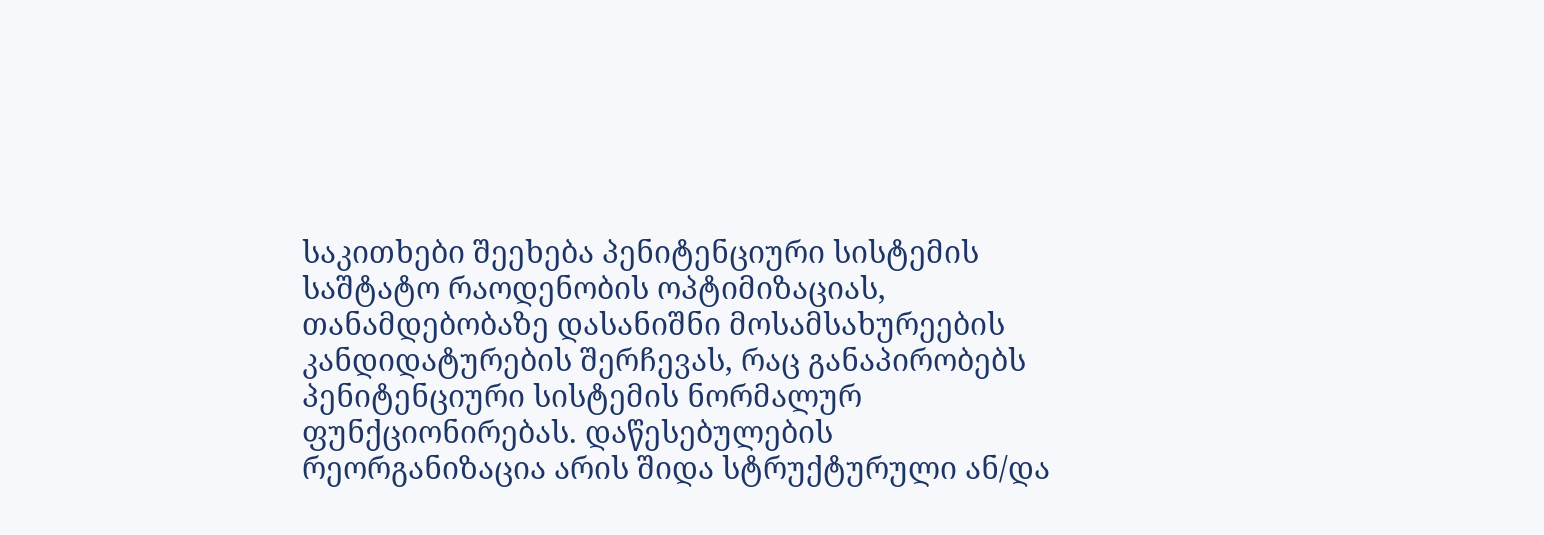საკითხები შეეხება პენიტენციური სისტემის საშტატო რაოდენობის ოპტიმიზაციას, თანამდებობაზე დასანიშნი მოსამსახურეების კანდიდატურების შერჩევას, რაც განაპირობებს პენიტენციური სისტემის ნორმალურ ფუნქციონირებას. დაწესებულების რეორგანიზაცია არის შიდა სტრუქტურული ან/და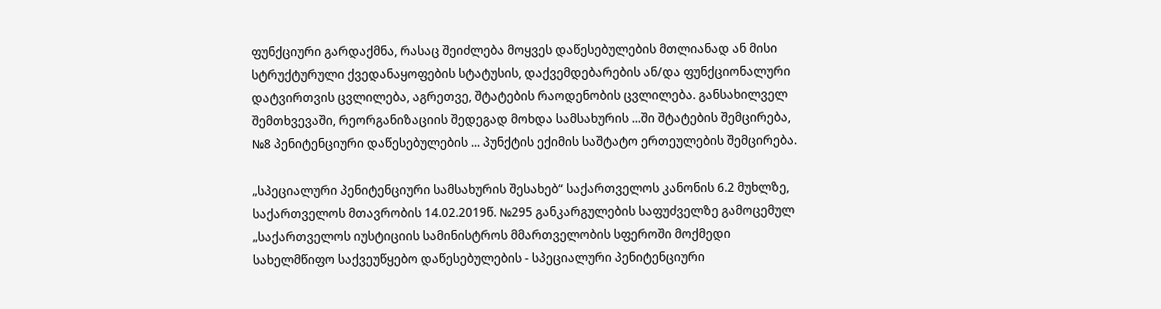ფუნქციური გარდაქმნა, რასაც შეიძლება მოყვეს დაწესებულების მთლიანად ან მისი სტრუქტურული ქვედანაყოფების სტატუსის, დაქვემდებარების ან/და ფუნქციონალური დატვირთვის ცვლილება, აგრეთვე, შტატების რაოდენობის ცვლილება. განსახილველ შემთხვევაში, რეორგანიზაციის შედეგად მოხდა სამსახურის ...ში შტატების შემცირება, №8 პენიტენციური დაწესებულების ... პუნქტის ექიმის საშტატო ერთეულების შემცირება.

„სპეციალური პენიტენციური სამსახურის შესახებ“ საქართველოს კანონის 6.2 მუხლზე, საქართველოს მთავრობის 14.02.2019წ. №295 განკარგულების საფუძველზე გამოცემულ „საქართველოს იუსტიციის სამინისტროს მმართველობის სფეროში მოქმედი სახელმწიფო საქვეუწყებო დაწესებულების - სპეციალური პენიტენციური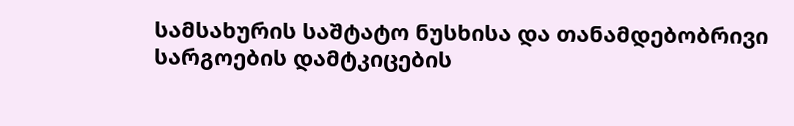სამსახურის საშტატო ნუსხისა და თანამდებობრივი სარგოების დამტკიცების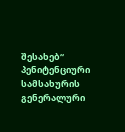შესახებ“ პენიტენციური სამსახურის გენერალური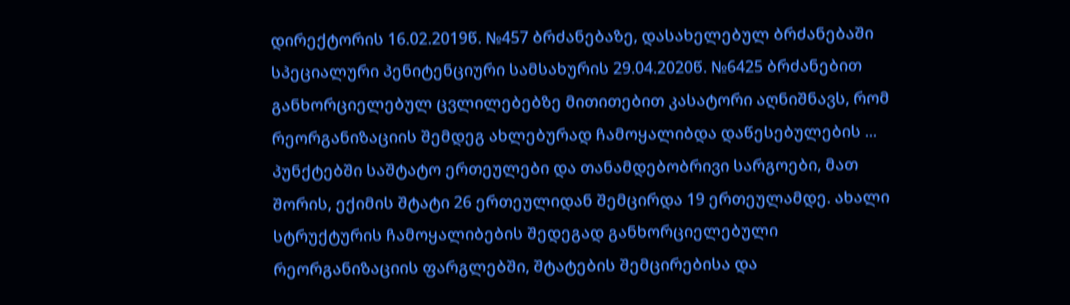დირექტორის 16.02.2019წ. №457 ბრძანებაზე, დასახელებულ ბრძანებაში სპეციალური პენიტენციური სამსახურის 29.04.2020წ. №6425 ბრძანებით განხორციელებულ ცვლილებებზე მითითებით კასატორი აღნიშნავს, რომ რეორგანიზაციის შემდეგ ახლებურად ჩამოყალიბდა დაწესებულების ... პუნქტებში საშტატო ერთეულები და თანამდებობრივი სარგოები, მათ შორის, ექიმის შტატი 26 ერთეულიდან შემცირდა 19 ერთეულამდე. ახალი სტრუქტურის ჩამოყალიბების შედეგად განხორციელებული რეორგანიზაციის ფარგლებში, შტატების შემცირებისა და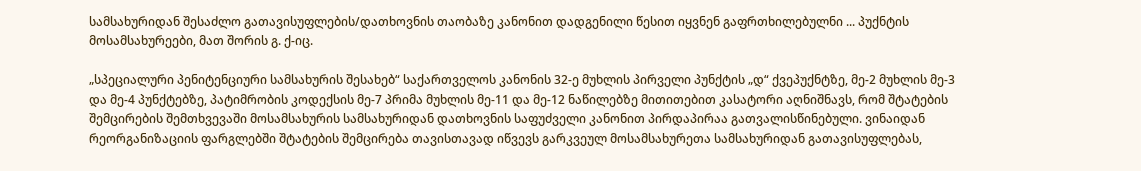სამსახურიდან შესაძლო გათავისუფლების/დათხოვნის თაობაზე კანონით დადგენილი წესით იყვნენ გაფრთხილებულნი ... პუქნტის მოსამსახურეები, მათ შორის გ. ქ-იც.

„სპეციალური პენიტენციური სამსახურის შესახებ“ საქართველოს კანონის 32-ე მუხლის პირველი პუნქტის „დ“ ქვეპუქნტზე, მე-2 მუხლის მე-3 და მე-4 პუნქტებზე, პატიმრობის კოდექსის მე-7 პრიმა მუხლის მე-11 და მე-12 ნაწილებზე მითითებით კასატორი აღნიშნავს, რომ შტატების შემცირების შემთხვევაში მოსამსახურის სამსახურიდან დათხოვნის საფუძველი კანონით პირდაპირაა გათვალისწინებული. ვინაიდან რეორგანიზაციის ფარგლებში შტატების შემცირება თავისთავად იწვევს გარკვეულ მოსამსახურეთა სამსახურიდან გათავისუფლებას,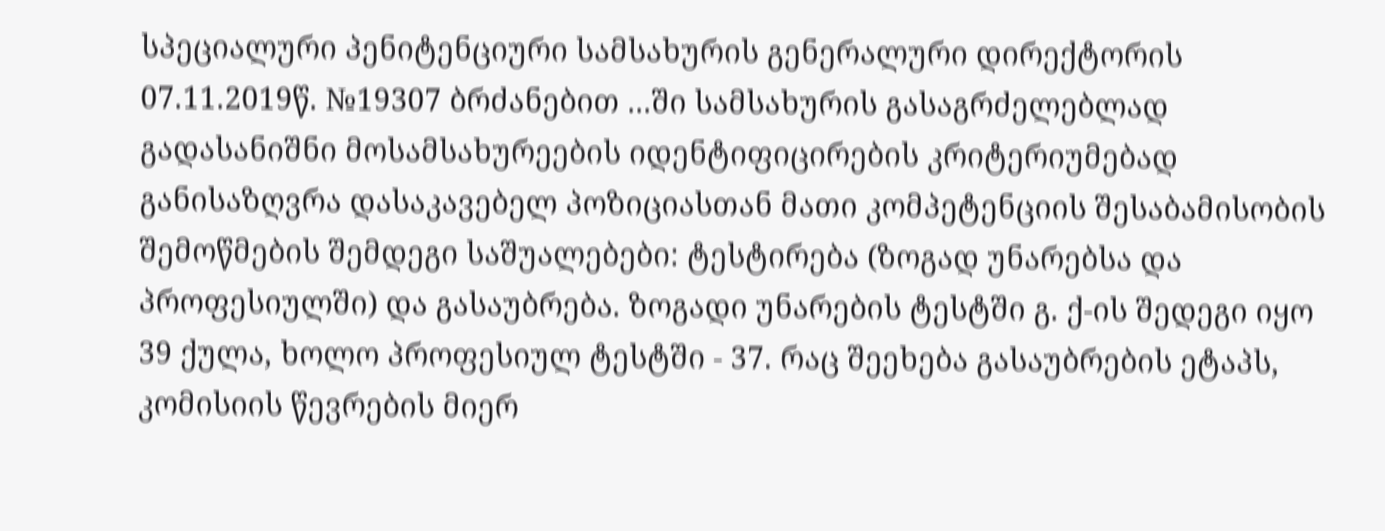სპეციალური პენიტენციური სამსახურის გენერალური დირექტორის 07.11.2019წ. №19307 ბრძანებით ...ში სამსახურის გასაგრძელებლად გადასანიშნი მოსამსახურეების იდენტიფიცირების კრიტერიუმებად განისაზღვრა დასაკავებელ პოზიციასთან მათი კომპეტენციის შესაბამისობის შემოწმების შემდეგი საშუალებები: ტესტირება (ზოგად უნარებსა და პროფესიულში) და გასაუბრება. ზოგადი უნარების ტესტში გ. ქ-ის შედეგი იყო 39 ქულა, ხოლო პროფესიულ ტესტში - 37. რაც შეეხება გასაუბრების ეტაპს, კომისიის წევრების მიერ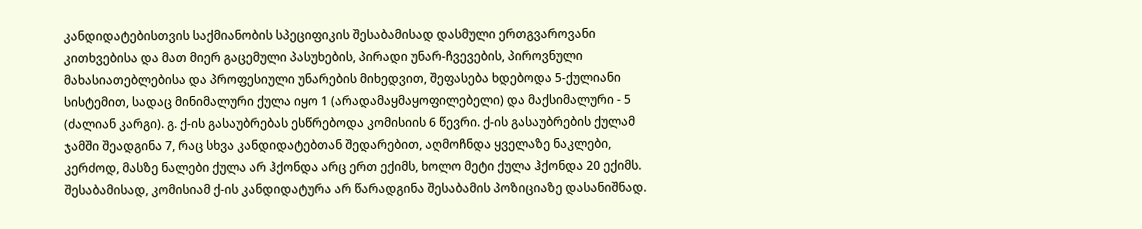კანდიდატებისთვის საქმიანობის სპეციფიკის შესაბამისად დასმული ერთგვაროვანი კითხვებისა და მათ მიერ გაცემული პასუხების, პირადი უნარ-ჩვევების, პიროვნული მახასიათებლებისა და პროფესიული უნარების მიხედვით, შეფასება ხდებოდა 5-ქულიანი სისტემით, სადაც მინიმალური ქულა იყო 1 (არადამაყმაყოფილებელი) და მაქსიმალური - 5 (ძალიან კარგი). გ. ქ-ის გასაუბრებას ესწრებოდა კომისიის 6 წევრი. ქ-ის გასაუბრების ქულამ ჯამში შეადგინა 7, რაც სხვა კანდიდატებთან შედარებით, აღმოჩნდა ყველაზე ნაკლები, კერძოდ, მასზე ნალები ქულა არ ჰქონდა არც ერთ ექიმს, ხოლო მეტი ქულა ჰქონდა 20 ექიმს. შესაბამისად, კომისიამ ქ-ის კანდიდატურა არ წარადგინა შესაბამის პოზიციაზე დასანიშნად.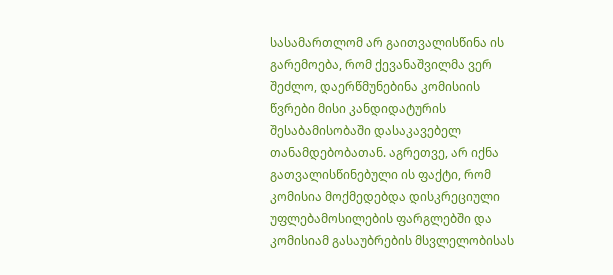სასამართლომ არ გაითვალისწინა ის გარემოება, რომ ქევანაშვილმა ვერ შეძლო, დაერწმუნებინა კომისიის წვრები მისი კანდიდატურის შესაბამისობაში დასაკავებელ თანამდებობათან. აგრეთვე, არ იქნა გათვალისწინებული ის ფაქტი, რომ კომისია მოქმედებდა დისკრეციული უფლებამოსილების ფარგლებში და კომისიამ გასაუბრების მსვლელობისას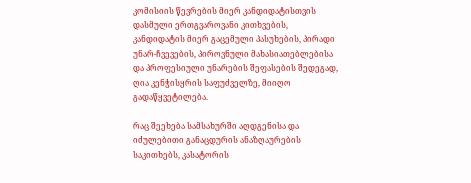კომისიის წევრების მიერ კანდიდატისთვის დასმული ერთგვაროვანი კითხვების, კანდიდატის მიერ გაცემული პასუხების, პირადი უნარ-ჩვევების, პიროვნული მახასიათებლებისა და პროფესიული უნარების შეფასების შედეგად, ღია კენჭისყრის საფუძველზე, მიიღო გადაწყვეტილება.

რაც შეეხება სამსახურში აღდგენისა და იძულებითი განაცდურის ანაზღაურების საკითხებს, კასატორის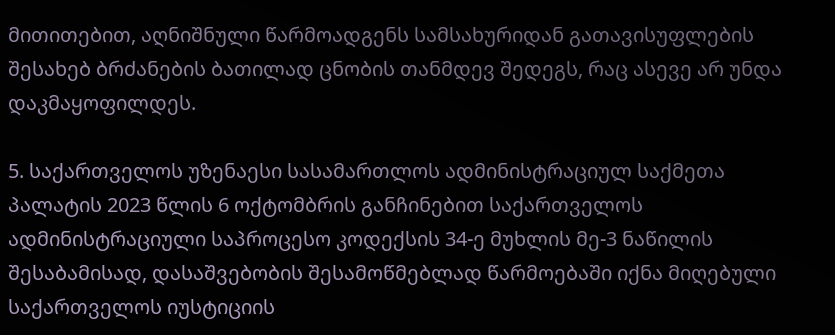მითითებით, აღნიშნული წარმოადგენს სამსახურიდან გათავისუფლების შესახებ ბრძანების ბათილად ცნობის თანმდევ შედეგს, რაც ასევე არ უნდა დაკმაყოფილდეს.

5. საქართველოს უზენაესი სასამართლოს ადმინისტრაციულ საქმეთა პალატის 2023 წლის 6 ოქტომბრის განჩინებით საქართველოს ადმინისტრაციული საპროცესო კოდექსის 34-ე მუხლის მე-3 ნაწილის შესაბამისად, დასაშვებობის შესამოწმებლად წარმოებაში იქნა მიღებული საქართველოს იუსტიციის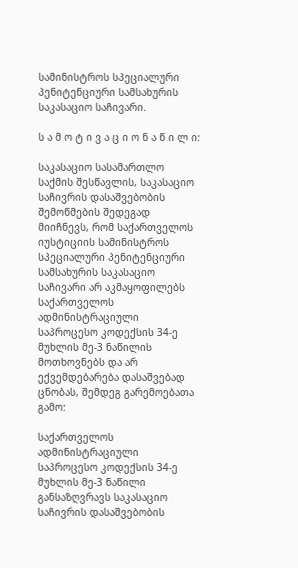სამინისტროს სპეციალური პენიტენციური სამსახურის საკასაციო საჩივარი.

ს ა მ ო ტ ი ვ ა ც ი ო ნ ა წ ი ლ ი:

საკასაციო სასამართლო საქმის შესწავლის, საკასაციო საჩივრის დასაშვებობის შემოწმების შედეგად მიიჩნევს, რომ საქართველოს იუსტიციის სამინისტროს სპეციალური პენიტენციური სამსახურის საკასაციო საჩივარი არ აკმაყოფილებს საქართველოს ადმინისტრაციული საპროცესო კოდექსის 34-ე მუხლის მე-3 ნაწილის მოთხოვნებს და არ ექვემდებარება დასაშვებად ცნობას, შემდეგ გარემოებათა გამო:

საქართველოს ადმინისტრაციული საპროცესო კოდექსის 34-ე მუხლის მე-3 ნაწილი განსაზღვრავს საკასაციო საჩივრის დასაშვებობის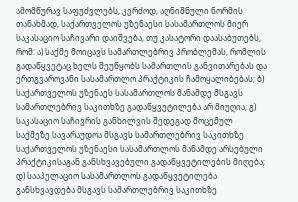ამომწურავ საფუძვლებს, კერძოდ, აღნიშნული ნორმის თანახმად, საქართველოს უზენაესი სასამართლოს მიერ საკასაციო საჩივარი დაიშვება, თუ კასატორი დაასაბუთებს, რომ: ა) საქმე მოიცავს სამართლებრივ პრობლემას, რომლის გადაწყვეტაც ხელს შეუწყობს სამართლის განვითარებას და ერთგვაროვანი სასამართლო პრაქტიკის ჩამოყალიბებას; ბ) საქართველოს უზენაეს სასამართლოს მანამდე მსგავს სამართლებრივ საკითხზე გადაწყვეტილება არ მიუღია; გ) საკასაციო საჩივრის განხილვის შედეგად მოცემულ საქმეზე სავარაუდოა მსგავს სამართლებრივ საკითხზე საქართველოს უზენაესი სასამართლოს მანამდე არსებული პრაქტიკისაგან განსხვავებული გადაწყვეტილების მიღება; დ) სააპელაციო სასამართლოს გადაწყვეტილება განსხვავდება მსგავს სამართლებრივ საკითხზე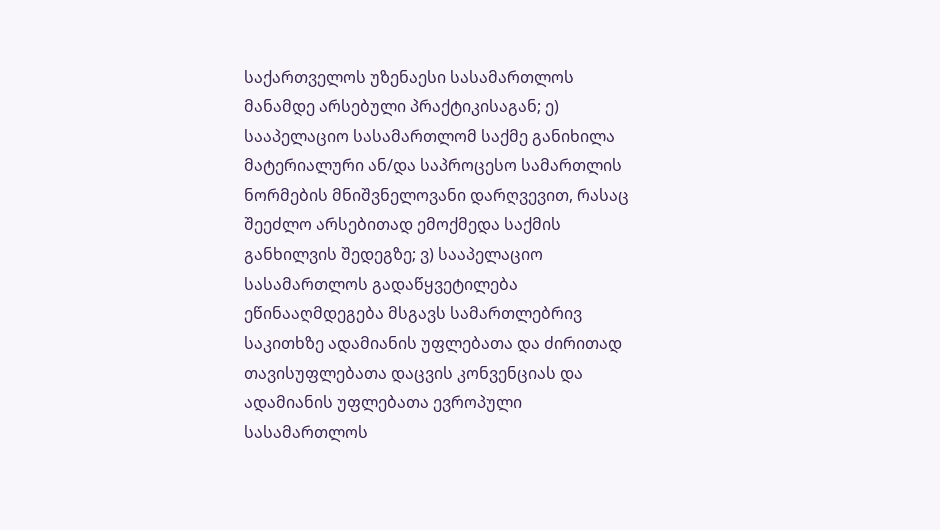საქართველოს უზენაესი სასამართლოს მანამდე არსებული პრაქტიკისაგან; ე) სააპელაციო სასამართლომ საქმე განიხილა მატერიალური ან/და საპროცესო სამართლის ნორმების მნიშვნელოვანი დარღვევით, რასაც შეეძლო არსებითად ემოქმედა საქმის განხილვის შედეგზე; ვ) სააპელაციო სასამართლოს გადაწყვეტილება ეწინააღმდეგება მსგავს სამართლებრივ საკითხზე ადამიანის უფლებათა და ძირითად თავისუფლებათა დაცვის კონვენციას და ადამიანის უფლებათა ევროპული სასამართლოს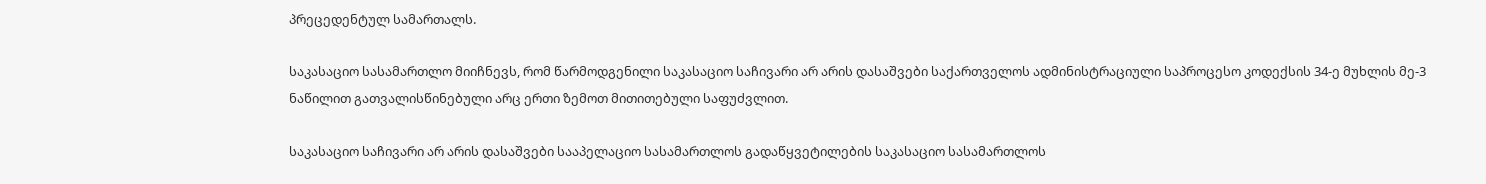პრეცედენტულ სამართალს.

საკასაციო სასამართლო მიიჩნევს, რომ წარმოდგენილი საკასაციო საჩივარი არ არის დასაშვები საქართველოს ადმინისტრაციული საპროცესო კოდექსის 34-ე მუხლის მე-3 ნაწილით გათვალისწინებული არც ერთი ზემოთ მითითებული საფუძვლით.

საკასაციო საჩივარი არ არის დასაშვები სააპელაციო სასამართლოს გადაწყვეტილების საკასაციო სასამართლოს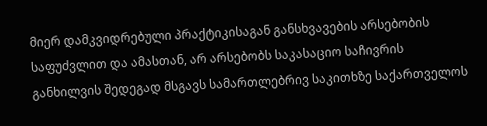მიერ დამკვიდრებული პრაქტიკისაგან განსხვავების არსებობის საფუძვლით და ამასთან, არ არსებობს საკასაციო საჩივრის განხილვის შედეგად მსგავს სამართლებრივ საკითხზე საქართველოს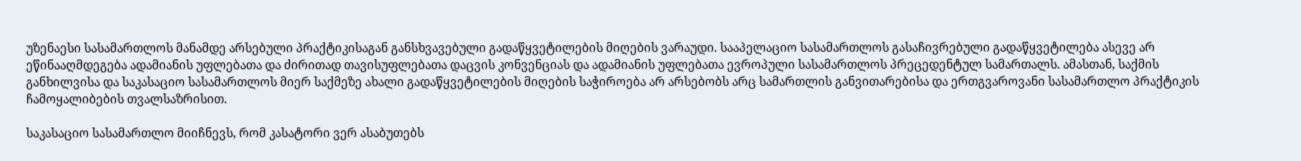უზენაესი სასამართლოს მანამდე არსებული პრაქტიკისაგან განსხვავებული გადაწყვეტილების მიღების ვარაუდი. სააპელაციო სასამართლოს გასაჩივრებული გადაწყვეტილება ასევე არ ეწინააღმდეგება ადამიანის უფლებათა და ძირითად თავისუფლებათა დაცვის კონვენციას და ადამიანის უფლებათა ევროპული სასამართლოს პრეცედენტულ სამართალს. ამასთან, საქმის განხილვისა და საკასაციო სასამართლოს მიერ საქმეზე ახალი გადაწყვეტილების მიღების საჭიროება არ არსებობს არც სამართლის განვითარებისა და ერთგვაროვანი სასამართლო პრაქტიკის ჩამოყალიბების თვალსაზრისით.

საკასაციო სასამართლო მიიჩნევს, რომ კასატორი ვერ ასაბუთებს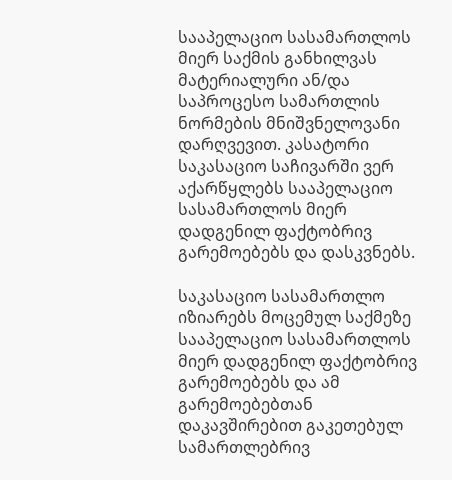სააპელაციო სასამართლოს მიერ საქმის განხილვას მატერიალური ან/და საპროცესო სამართლის ნორმების მნიშვნელოვანი დარღვევით. კასატორი საკასაციო საჩივარში ვერ აქარწყლებს სააპელაციო სასამართლოს მიერ დადგენილ ფაქტობრივ გარემოებებს და დასკვნებს.

საკასაციო სასამართლო იზიარებს მოცემულ საქმეზე სააპელაციო სასამართლოს მიერ დადგენილ ფაქტობრივ გარემოებებს და ამ გარემოებებთან დაკავშირებით გაკეთებულ სამართლებრივ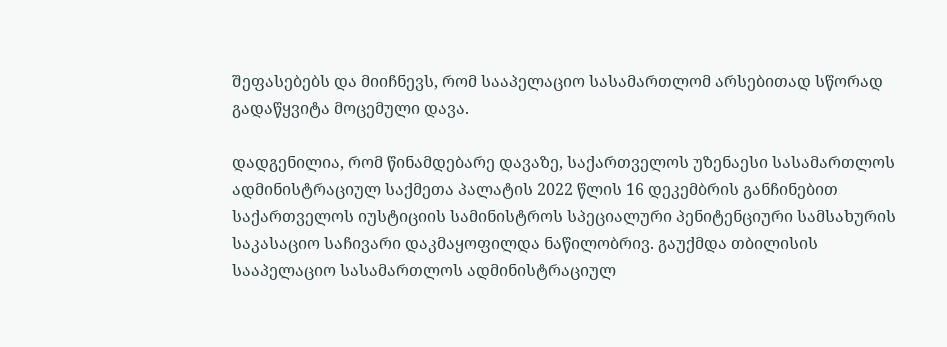შეფასებებს და მიიჩნევს, რომ სააპელაციო სასამართლომ არსებითად სწორად გადაწყვიტა მოცემული დავა.

დადგენილია, რომ წინამდებარე დავაზე, საქართველოს უზენაესი სასამართლოს ადმინისტრაციულ საქმეთა პალატის 2022 წლის 16 დეკემბრის განჩინებით საქართველოს იუსტიციის სამინისტროს სპეციალური პენიტენციური სამსახურის საკასაციო საჩივარი დაკმაყოფილდა ნაწილობრივ. გაუქმდა თბილისის სააპელაციო სასამართლოს ადმინისტრაციულ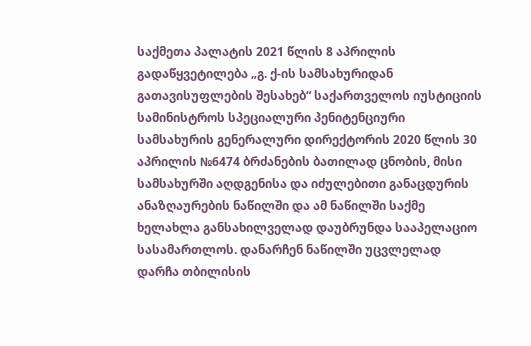საქმეთა პალატის 2021 წლის 8 აპრილის გადაწყვეტილება „გ. ქ-ის სამსახურიდან გათავისუფლების შესახებ“ საქართველოს იუსტიციის სამინისტროს სპეციალური პენიტენციური სამსახურის გენერალური დირექტორის 2020 წლის 30 აპრილის №6474 ბრძანების ბათილად ცნობის, მისი სამსახურში აღდგენისა და იძულებითი განაცდურის ანაზღაურების ნაწილში და ამ ნაწილში საქმე ხელახლა განსახილველად დაუბრუნდა სააპელაციო სასამართლოს. დანარჩენ ნაწილში უცვლელად დარჩა თბილისის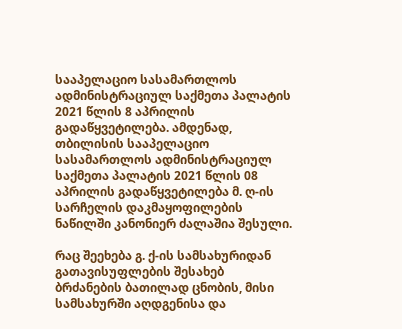სააპელაციო სასამართლოს ადმინისტრაციულ საქმეთა პალატის 2021 წლის 8 აპრილის გადაწყვეტილება. ამდენად, თბილისის სააპელაციო სასამართლოს ადმინისტრაციულ საქმეთა პალატის 2021 წლის 08 აპრილის გადაწყვეტილება მ. ღ-ის სარჩელის დაკმაყოფილების ნაწილში კანონიერ ძალაშია შესული.

რაც შეეხება გ. ქ-ის სამსახურიდან გათავისუფლების შესახებ ბრძანების ბათილად ცნობის, მისი სამსახურში აღდგენისა და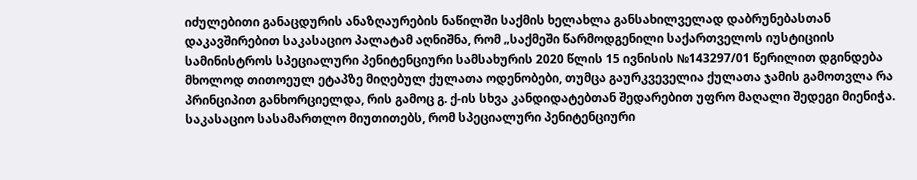იძულებითი განაცდურის ანაზღაურების ნაწილში საქმის ხელახლა განსახილველად დაბრუნებასთან დაკავშირებით საკასაციო პალატამ აღნიშნა, რომ „საქმეში წარმოდგენილი საქართველოს იუსტიციის სამინისტროს სპეციალური პენიტენციური სამსახურის 2020 წლის 15 ივნისის №143297/01 წერილით დგინდება მხოლოდ თითოეულ ეტაპზე მიღებულ ქულათა ოდენობები, თუმცა გაურკვეველია ქულათა ჯამის გამოთვლა რა პრინციპით განხორციელდა, რის გამოც გ. ქ-ის სხვა კანდიდატებთან შედარებით უფრო მაღალი შედეგი მიენიჭა. საკასაციო სასამართლო მიუთითებს, რომ სპეციალური პენიტენციური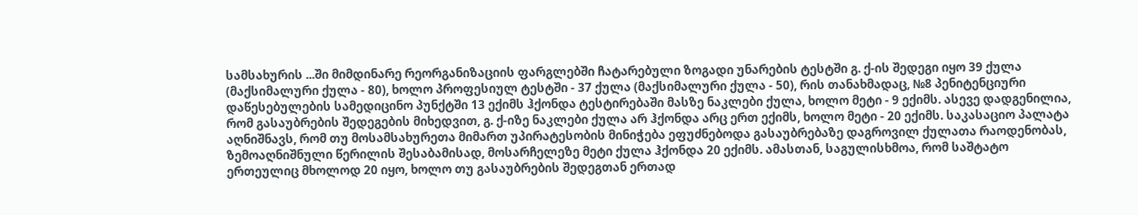სამსახურის ...ში მიმდინარე რეორგანიზაციის ფარგლებში ჩატარებული ზოგადი უნარების ტესტში გ. ქ-ის შედეგი იყო 39 ქულა (მაქსიმალური ქულა - 80), ხოლო პროფესიულ ტესტში - 37 ქულა (მაქსიმალური ქულა - 50), რის თანახმადაც, №8 პენიტენციური დაწესებულების სამედიცინო პუნქტში 13 ექიმს ჰქონდა ტესტირებაში მასზე ნაკლები ქულა, ხოლო მეტი - 9 ექიმს. ასევე დადგენილია, რომ გასაუბრების შედეგების მიხედვით, გ. ქ-იზე ნაკლები ქულა არ ჰქონდა არც ერთ ექიმს, ხოლო მეტი - 20 ექიმს. საკასაციო პალატა აღნიშნავს, რომ თუ მოსამსახურეთა მიმართ უპირატესობის მინიჭება ეფუძნებოდა გასაუბრებაზე დაგროვილ ქულათა რაოდენობას, ზემოაღნიშნული წერილის შესაბამისად, მოსარჩელეზე მეტი ქულა ჰქონდა 20 ექიმს. ამასთან, საგულისხმოა, რომ საშტატო ერთეულიც მხოლოდ 20 იყო, ხოლო თუ გასაუბრების შედეგთან ერთად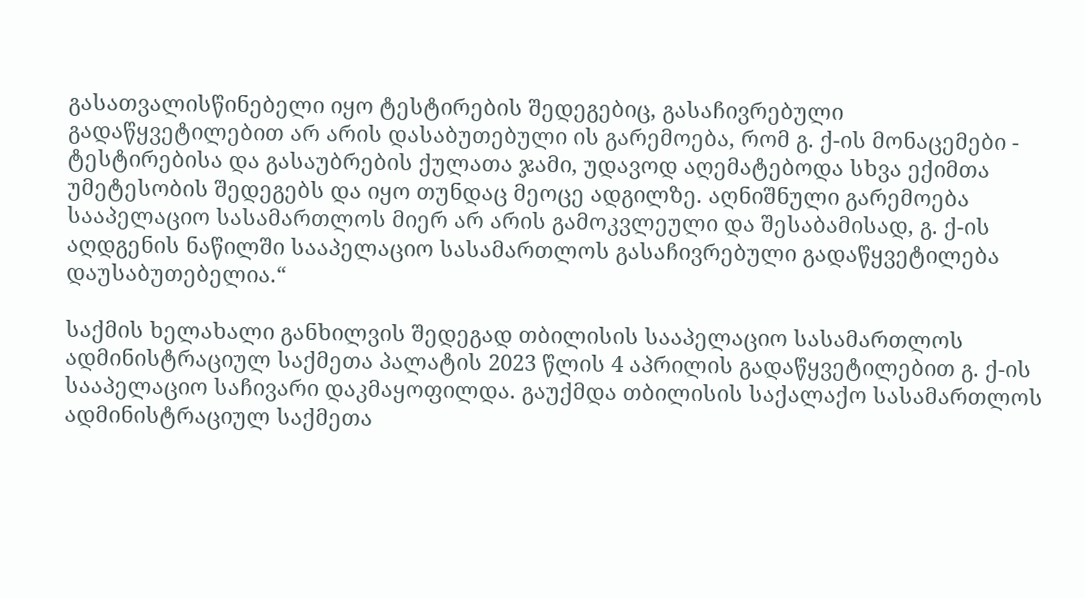გასათვალისწინებელი იყო ტესტირების შედეგებიც, გასაჩივრებული გადაწყვეტილებით არ არის დასაბუთებული ის გარემოება, რომ გ. ქ-ის მონაცემები - ტესტირებისა და გასაუბრების ქულათა ჯამი, უდავოდ აღემატებოდა სხვა ექიმთა უმეტესობის შედეგებს და იყო თუნდაც მეოცე ადგილზე. აღნიშნული გარემოება სააპელაციო სასამართლოს მიერ არ არის გამოკვლეული და შესაბამისად, გ. ქ-ის აღდგენის ნაწილში სააპელაციო სასამართლოს გასაჩივრებული გადაწყვეტილება დაუსაბუთებელია.“

საქმის ხელახალი განხილვის შედეგად თბილისის სააპელაციო სასამართლოს ადმინისტრაციულ საქმეთა პალატის 2023 წლის 4 აპრილის გადაწყვეტილებით გ. ქ-ის სააპელაციო საჩივარი დაკმაყოფილდა. გაუქმდა თბილისის საქალაქო სასამართლოს ადმინისტრაციულ საქმეთა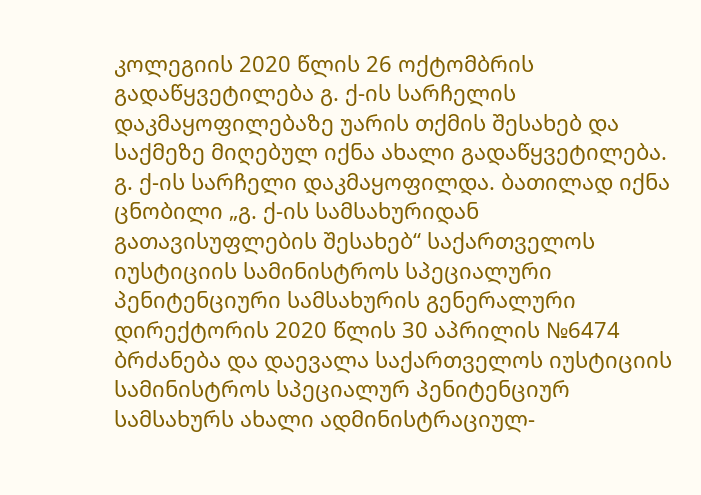კოლეგიის 2020 წლის 26 ოქტომბრის გადაწყვეტილება გ. ქ-ის სარჩელის დაკმაყოფილებაზე უარის თქმის შესახებ და საქმეზე მიღებულ იქნა ახალი გადაწყვეტილება. გ. ქ-ის სარჩელი დაკმაყოფილდა. ბათილად იქნა ცნობილი „გ. ქ-ის სამსახურიდან გათავისუფლების შესახებ“ საქართველოს იუსტიციის სამინისტროს სპეციალური პენიტენციური სამსახურის გენერალური დირექტორის 2020 წლის 30 აპრილის №6474 ბრძანება და დაევალა საქართველოს იუსტიციის სამინისტროს სპეციალურ პენიტენციურ სამსახურს ახალი ადმინისტრაციულ-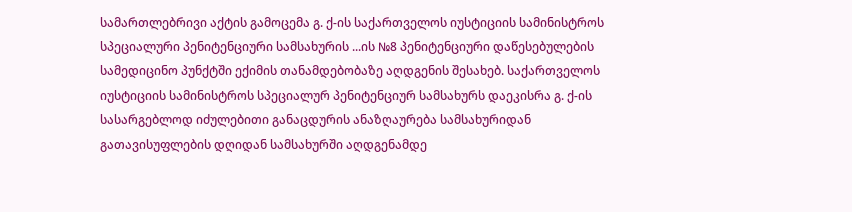სამართლებრივი აქტის გამოცემა გ. ქ-ის საქართველოს იუსტიციის სამინისტროს სპეციალური პენიტენციური სამსახურის ...ის №8 პენიტენციური დაწესებულების სამედიცინო პუნქტში ექიმის თანამდებობაზე აღდგენის შესახებ. საქართველოს იუსტიციის სამინისტროს სპეციალურ პენიტენციურ სამსახურს დაეკისრა გ. ქ-ის სასარგებლოდ იძულებითი განაცდურის ანაზღაურება სამსახურიდან გათავისუფლების დღიდან სამსახურში აღდგენამდე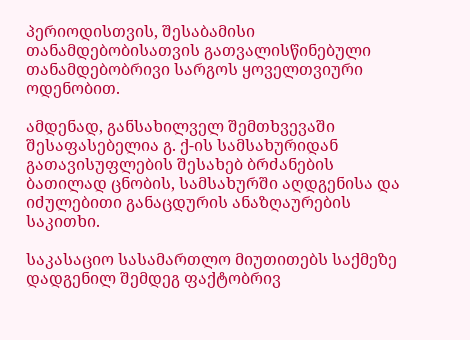პერიოდისთვის, შესაბამისი თანამდებობისათვის გათვალისწინებული თანამდებობრივი სარგოს ყოველთვიური ოდენობით.

ამდენად, განსახილველ შემთხვევაში შესაფასებელია გ. ქ-ის სამსახურიდან გათავისუფლების შესახებ ბრძანების ბათილად ცნობის, სამსახურში აღდგენისა და იძულებითი განაცდურის ანაზღაურების საკითხი.

საკასაციო სასამართლო მიუთითებს საქმეზე დადგენილ შემდეგ ფაქტობრივ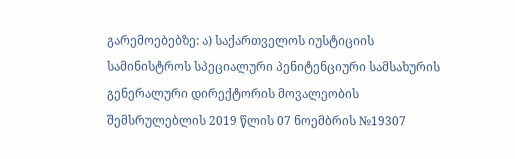გარემოებებზე: ა) საქართველოს იუსტიციის სამინისტროს სპეციალური პენიტენციური სამსახურის გენერალური დირექტორის მოვალეობის შემსრულებლის 2019 წლის 07 ნოემბრის №19307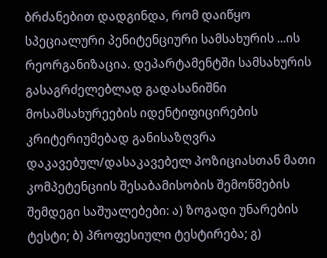ბრძანებით დადგინდა, რომ დაიწყო სპეციალური პენიტენციური სამსახურის ...ის რეორგანიზაცია. დეპარტამენტში სამსახურის გასაგრძელებლად გადასანიშნი მოსამსახურეების იდენტიფიცირების კრიტერიუმებად განისაზღვრა დაკავებულ/დასაკავებელ პოზიციასთან მათი კომპეტენციის შესაბამისობის შემოწმების შემდეგი საშუალებები: ა) ზოგადი უნარების ტესტი; ბ) პროფესიული ტესტირება; გ)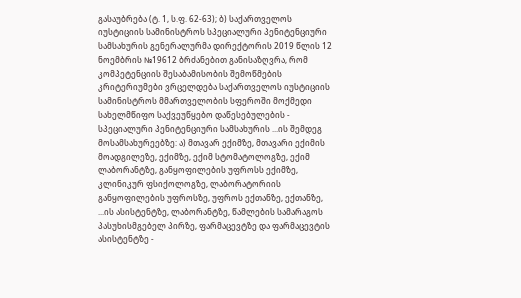გასაუბრება (ტ. 1, ს.ფ. 62-63); ბ) საქართველოს იუსტიციის სამინისტროს სპეციალური პენიტენციური სამსახურის გენერალურმა დირექტორის 2019 წლის 12 ნოემბრის №19612 ბრძანებით განისაზღვრა, რომ კომპეტენციის შესაბამისობის შემოწმების კრიტერიუმები ვრცელდება საქართველოს იუსტიციის სამინისტროს მმართველობის სფეროში მოქმედი სახელმწიფო საქვეუწყებო დაწესებულების - სპეციალური პენიტენციური სამსახურის ...ის შემდეგ მოსამსახურეებზე: ა) მთავარ ექიმზე, მთავარი ექიმის მოადგილეზე, ექიმზე, ექიმ სტომატოლოგზე, ექიმ ლაბორანტზე, განყოფილების უფროსს ექიმზე, კლინიკურ ფსიქოლოგზე, ლაბორატორიის განყოფილების უფროსზე, უფროს ექთანზე, ექთანზე, ...ის ასისტენტზე, ლაბორანტზე, წამლების სამარაგოს პასუხისმგებელ პირზე, ფარმაცევტზე და ფარმაცევტის ასისტენტზე -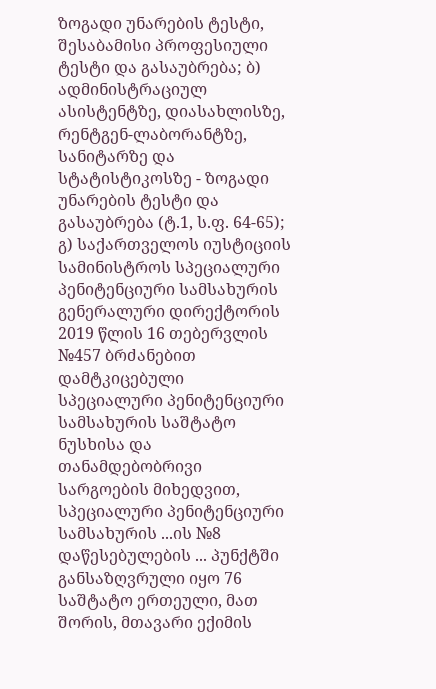ზოგადი უნარების ტესტი, შესაბამისი პროფესიული ტესტი და გასაუბრება; ბ) ადმინისტრაციულ ასისტენტზე, დიასახლისზე, რენტგენ-ლაბორანტზე, სანიტარზე და სტატისტიკოსზე - ზოგადი უნარების ტესტი და გასაუბრება (ტ.1, ს.ფ. 64-65); გ) საქართველოს იუსტიციის სამინისტროს სპეციალური პენიტენციური სამსახურის გენერალური დირექტორის 2019 წლის 16 თებერვლის №457 ბრძანებით დამტკიცებული სპეციალური პენიტენციური სამსახურის საშტატო ნუსხისა და თანამდებობრივი სარგოების მიხედვით, სპეციალური პენიტენციური სამსახურის ...ის №8 დაწესებულების ... პუნქტში განსაზღვრული იყო 76 საშტატო ერთეული, მათ შორის, მთავარი ექიმის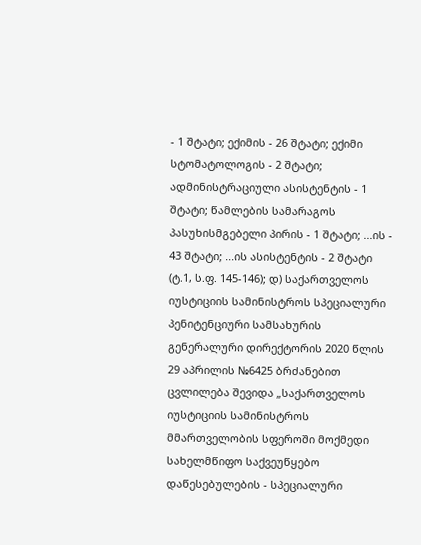- 1 შტატი; ექიმის - 26 შტატი; ექიმი სტომატოლოგის - 2 შტატი; ადმინისტრაციული ასისტენტის - 1 შტატი; წამლების სამარაგოს პასუხისმგებელი პირის - 1 შტატი; ...ის - 43 შტატი; ...ის ასისტენტის - 2 შტატი (ტ.1, ს.ფ. 145-146); დ) საქართველოს იუსტიციის სამინისტროს სპეციალური პენიტენციური სამსახურის გენერალური დირექტორის 2020 წლის 29 აპრილის №6425 ბრძანებით ცვლილება შევიდა „საქართველოს იუსტიციის სამინისტროს მმართველობის სფეროში მოქმედი სახელმწიფო საქვეუწყებო დაწესებულების - სპეციალური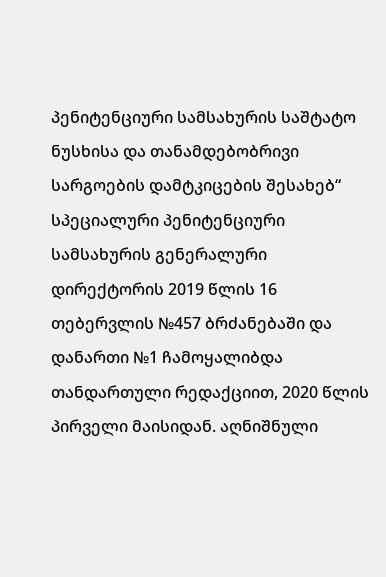პენიტენციური სამსახურის საშტატო ნუსხისა და თანამდებობრივი სარგოების დამტკიცების შესახებ“ სპეციალური პენიტენციური სამსახურის გენერალური დირექტორის 2019 წლის 16 თებერვლის №457 ბრძანებაში და დანართი №1 ჩამოყალიბდა თანდართული რედაქციით, 2020 წლის პირველი მაისიდან. აღნიშნული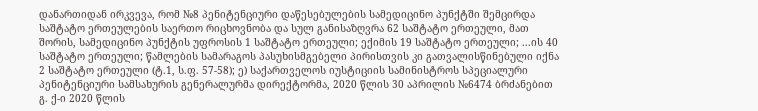დანართიდან ირკვევა, რომ №8 პენიტენციური დაწესებულების სამედიცინო პუნქტში შემცირდა საშტატო ერთეულების საერთო რიცხოვნობა და სულ განისაზღვრა 62 საშტატო ერთეული, მათ შორის, სამედიცინო პუნქტის უფროსის 1 საშტატო ერთეული; ექიმის 19 საშტატო ერთეული; ...ის 40 საშტატო ერთეული; წამლების სამარაგოს პასუხისმგებელი პირისთვის კი გათვალისწინებული იქნა 2 საშტატო ერთეული (ტ.1, ს.ფ. 57-58); ე) საქართველოს იუსტიციის სამინისტროს სპეციალური პენიტენციური სამსახურის გენერალურმა დირექტორმა, 2020 წლის 30 აპრილის №6474 ბრძანებით გ. ქ-ი 2020 წლის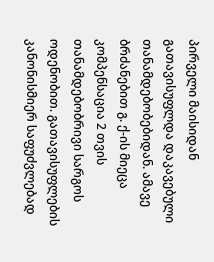პირველი მაისიდან გათავისუფლდა დაკავებული თანამდებობებიდან. ამავე ბრძანებით გ. ქ-ის მიეცა კომპენსაცია 2 თვის თანამდებობრივი სარგოს ოდენობით. გათავისუფლების კანონისმიერ საფუძვლებად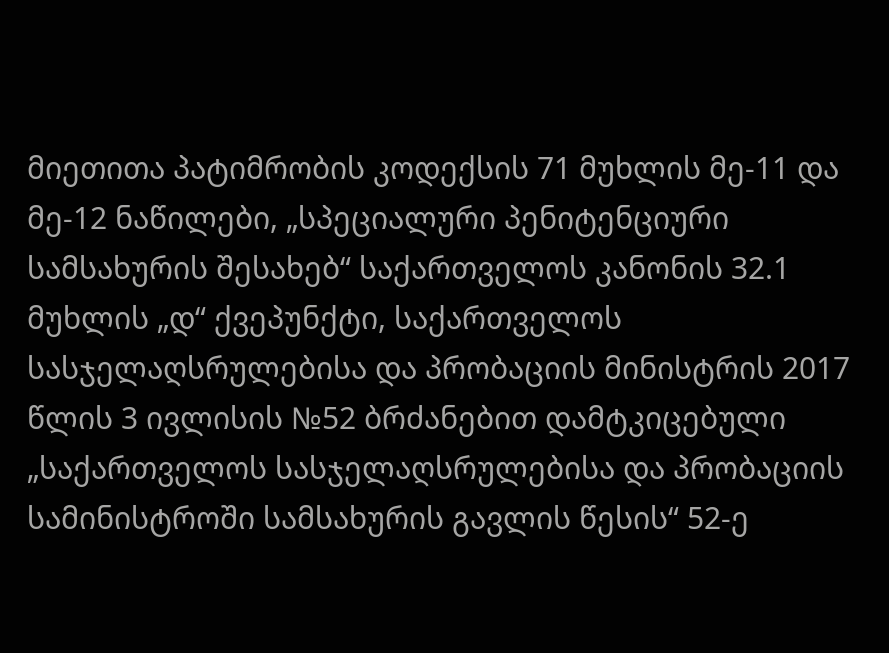მიეთითა პატიმრობის კოდექსის 71 მუხლის მე-11 და მე-12 ნაწილები, „სპეციალური პენიტენციური სამსახურის შესახებ“ საქართველოს კანონის 32.1 მუხლის „დ“ ქვეპუნქტი, საქართველოს სასჯელაღსრულებისა და პრობაციის მინისტრის 2017 წლის 3 ივლისის №52 ბრძანებით დამტკიცებული „საქართველოს სასჯელაღსრულებისა და პრობაციის სამინისტროში სამსახურის გავლის წესის“ 52-ე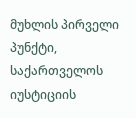მუხლის პირველი პუნქტი, საქართველოს იუსტიციის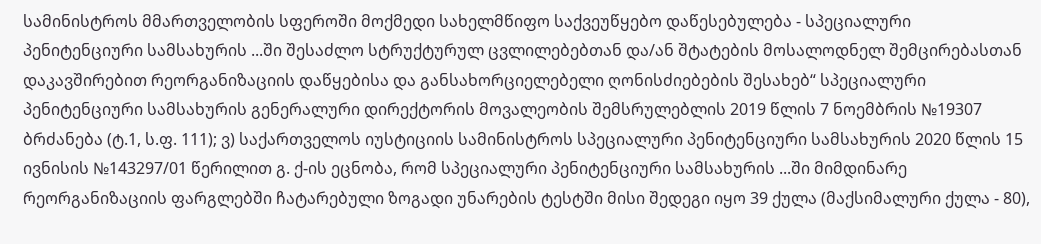სამინისტროს მმართველობის სფეროში მოქმედი სახელმწიფო საქვეუწყებო დაწესებულება - სპეციალური პენიტენციური სამსახურის ...ში შესაძლო სტრუქტურულ ცვლილებებთან და/ან შტატების მოსალოდნელ შემცირებასთან დაკავშირებით რეორგანიზაციის დაწყებისა და განსახორციელებელი ღონისძიებების შესახებ“ სპეციალური პენიტენციური სამსახურის გენერალური დირექტორის მოვალეობის შემსრულებლის 2019 წლის 7 ნოემბრის №19307 ბრძანება (ტ.1, ს.ფ. 111); ვ) საქართველოს იუსტიციის სამინისტროს სპეციალური პენიტენციური სამსახურის 2020 წლის 15 ივნისის №143297/01 წერილით გ. ქ-ის ეცნობა, რომ სპეციალური პენიტენციური სამსახურის ...ში მიმდინარე რეორგანიზაციის ფარგლებში ჩატარებული ზოგადი უნარების ტესტში მისი შედეგი იყო 39 ქულა (მაქსიმალური ქულა - 80),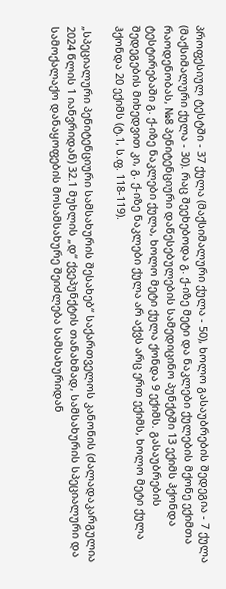პროფესიულ ტესტში - 37 ქულა (მაქსიმალური ქულა - 50), ხოლო გასაუბრების შედეგია - 7 ქულა (მაქსიმალური ქულა - 30). რაც შეეხებოდა გ. ქ-იზე მეტი და ნაკლები ქულების მქონე ექიმთა რაოდენობას, №8 პენიტენციური დაწესებულების სამედიცინო პუნქტში 13 ექიმს ჰქონდა ტესტირებაში გ. ქ-იზე ნაკლები ქულა, ხოლო მეტი ქულა ქონდა 9 ექიმს. გასაუბრების შედეგების მიხედვით კი, გ. ქ-იზე ნაკლები ქულა არ აქვს არც ერთ ექიმს, ხოლო მეტი ქულა ჰქონდა 20 ექიმს (ტ.1, ს.ფ. 118-119).

„სპეციალური პენიტენციური სამსახურის შესახებ“ საქართველოს კანონის (ძალადაკარგულია 2024 წლის 1 იანვრიდან) 32.1 მუხლის „დ“ ქვეპუნქტის თანახმად, სამსახურის სპეციალური და სამოქალაქო დანაყოფების მოსამსახურე შეიძლება სამსახურიდან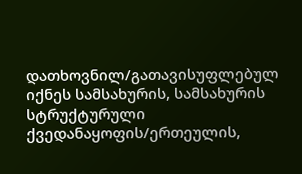დათხოვნილ/გათავისუფლებულ იქნეს სამსახურის, სამსახურის სტრუქტურული ქვედანაყოფის/ერთეულის,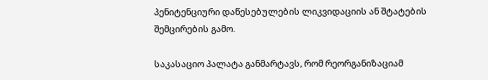პენიტენციური დაწესებულების ლიკვიდაციის ან შტატების შემცირების გამო.

საკასაციო პალატა განმარტავს, რომ რეორგანიზაციამ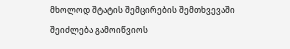მხოლოდ შტატის შემცირების შემთხვევაში შეიძლება გამოიწვიოს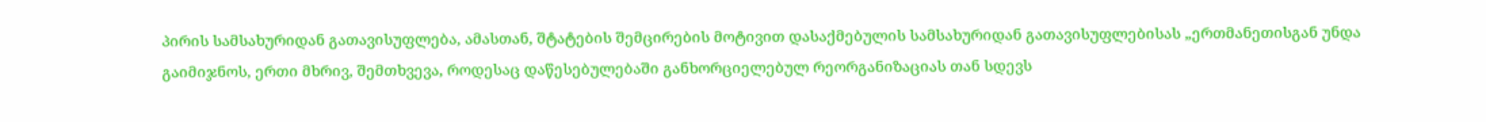პირის სამსახურიდან გათავისუფლება, ამასთან, შტატების შემცირების მოტივით დასაქმებულის სამსახურიდან გათავისუფლებისას „ერთმანეთისგან უნდა გაიმიჯნოს, ერთი მხრივ, შემთხვევა, როდესაც დაწესებულებაში განხორციელებულ რეორგანიზაციას თან სდევს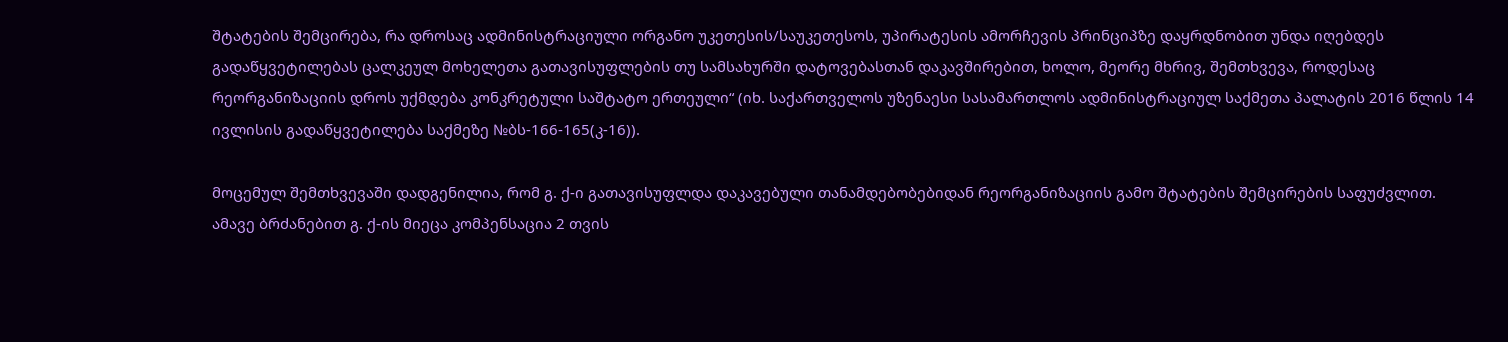შტატების შემცირება, რა დროსაც ადმინისტრაციული ორგანო უკეთესის/საუკეთესოს, უპირატესის ამორჩევის პრინციპზე დაყრდნობით უნდა იღებდეს გადაწყვეტილებას ცალკეულ მოხელეთა გათავისუფლების თუ სამსახურში დატოვებასთან დაკავშირებით, ხოლო, მეორე მხრივ, შემთხვევა, როდესაც რეორგანიზაციის დროს უქმდება კონკრეტული საშტატო ერთეული“ (იხ. საქართველოს უზენაესი სასამართლოს ადმინისტრაციულ საქმეთა პალატის 2016 წლის 14 ივლისის გადაწყვეტილება საქმეზე №ბს-166-165(კ-16)).

მოცემულ შემთხვევაში დადგენილია, რომ გ. ქ-ი გათავისუფლდა დაკავებული თანამდებობებიდან რეორგანიზაციის გამო შტატების შემცირების საფუძვლით. ამავე ბრძანებით გ. ქ-ის მიეცა კომპენსაცია 2 თვის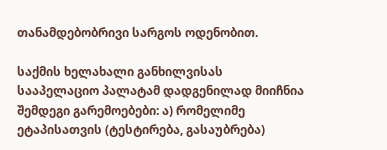თანამდებობრივი სარგოს ოდენობით.

საქმის ხელახალი განხილვისას სააპელაციო პალატამ დადგენილად მიიჩნია შემდეგი გარემოებები: ა) რომელიმე ეტაპისათვის (ტესტირება, გასაუბრება)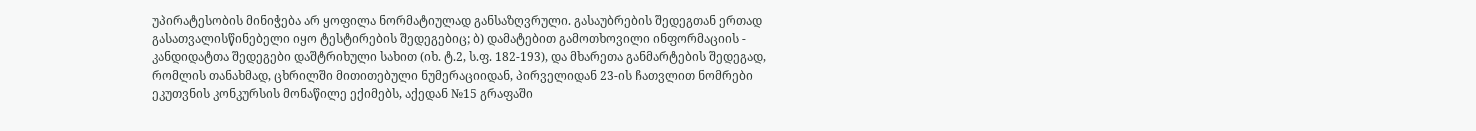უპირატესობის მინიჭება არ ყოფილა ნორმატიულად განსაზღვრული. გასაუბრების შედეგთან ერთად გასათვალისწინებელი იყო ტესტირების შედეგებიც; ბ) დამატებით გამოთხოვილი ინფორმაციის - კანდიდატთა შედეგები დაშტრიხული სახით (იხ. ტ.2, ს.ფ. 182-193), და მხარეთა განმარტების შედეგად, რომლის თანახმად, ცხრილში მითითებული ნუმერაციიდან, პირველიდან 23-ის ჩათვლით ნომრები ეკუთვნის კონკურსის მონაწილე ექიმებს, აქედან №15 გრაფაში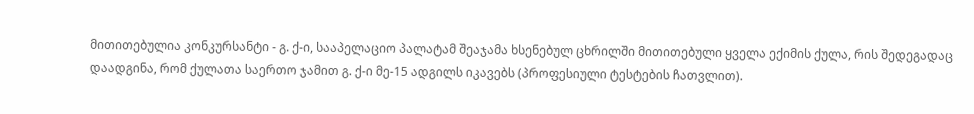მითითებულია კონკურსანტი - გ. ქ-ი, სააპელაციო პალატამ შეაჯამა ხსენებულ ცხრილში მითითებული ყველა ექიმის ქულა, რის შედეგადაც დაადგინა, რომ ქულათა საერთო ჯამით გ. ქ-ი მე-15 ადგილს იკავებს (პროფესიული ტესტების ჩათვლით).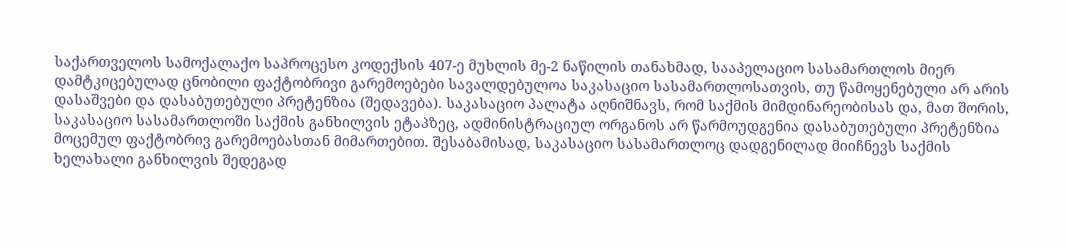საქართველოს სამოქალაქო საპროცესო კოდექსის 407-ე მუხლის მე-2 ნაწილის თანახმად, სააპელაციო სასამართლოს მიერ დამტკიცებულად ცნობილი ფაქტობრივი გარემოებები სავალდებულოა საკასაციო სასამართლოსათვის, თუ წამოყენებული არ არის დასაშვები და დასაბუთებული პრეტენზია (შედავება). საკასაციო პალატა აღნიშნავს, რომ საქმის მიმდინარეობისას და, მათ შორის, საკასაციო სასამართლოში საქმის განხილვის ეტაპზეც, ადმინისტრაციულ ორგანოს არ წარმოუდგენია დასაბუთებული პრეტენზია მოცემულ ფაქტობრივ გარემოებასთან მიმართებით. შესაბამისად, საკასაციო სასამართლოც დადგენილად მიიჩნევს საქმის ხელახალი განხილვის შედეგად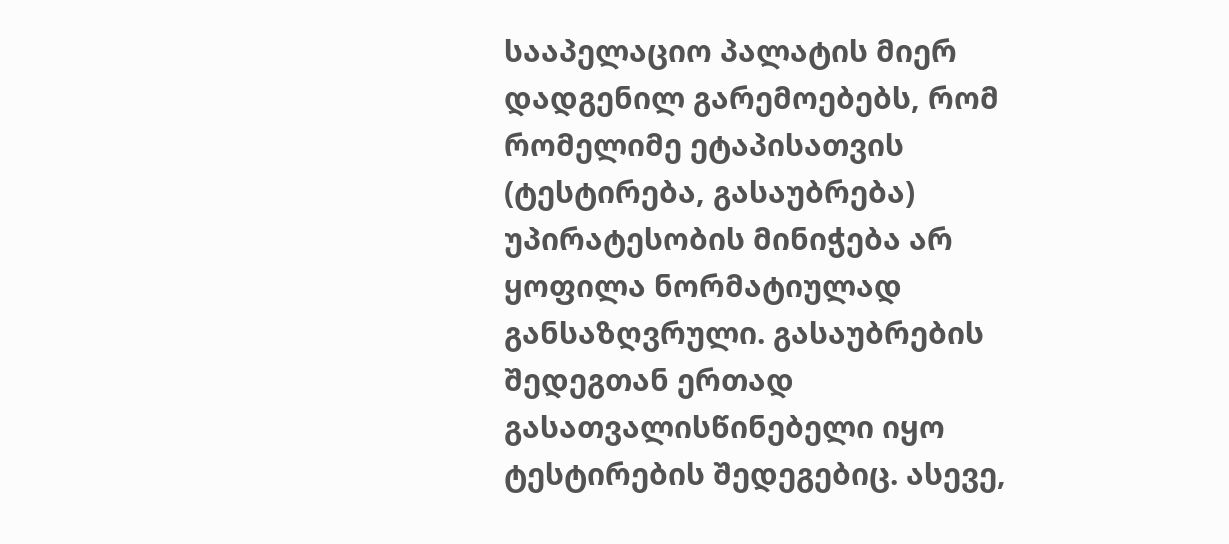სააპელაციო პალატის მიერ დადგენილ გარემოებებს, რომ რომელიმე ეტაპისათვის (ტესტირება, გასაუბრება) უპირატესობის მინიჭება არ ყოფილა ნორმატიულად განსაზღვრული. გასაუბრების შედეგთან ერთად გასათვალისწინებელი იყო ტესტირების შედეგებიც. ასევე,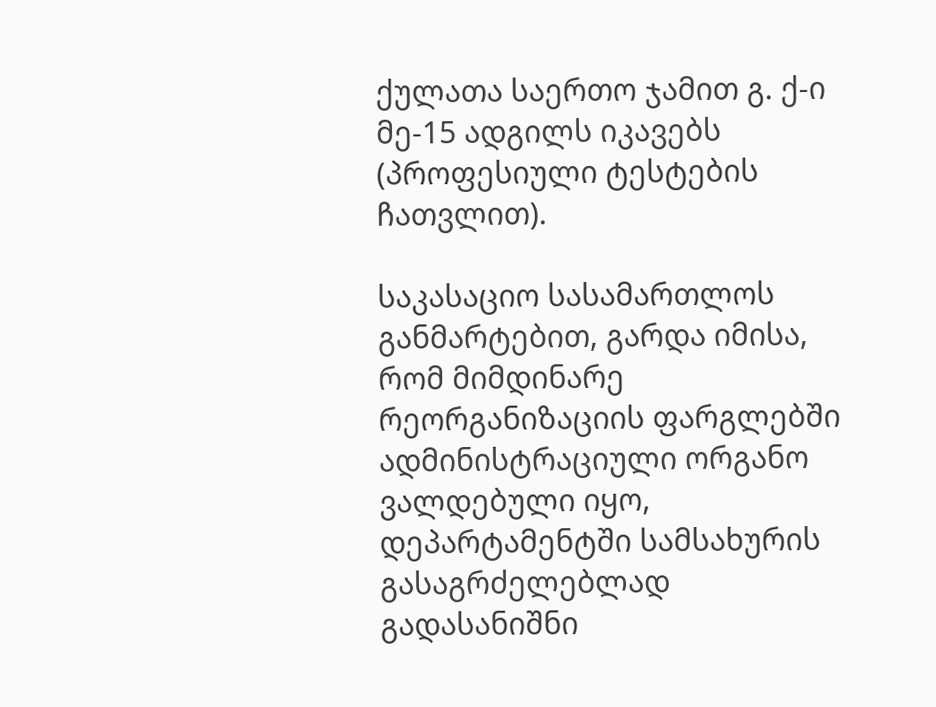ქულათა საერთო ჯამით გ. ქ-ი მე-15 ადგილს იკავებს (პროფესიული ტესტების ჩათვლით).

საკასაციო სასამართლოს განმარტებით, გარდა იმისა, რომ მიმდინარე რეორგანიზაციის ფარგლებში ადმინისტრაციული ორგანო ვალდებული იყო, დეპარტამენტში სამსახურის გასაგრძელებლად გადასანიშნი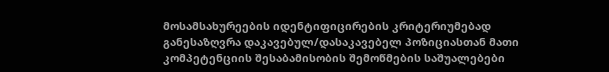მოსამსახურეების იდენტიფიცირების კრიტერიუმებად განესაზღვრა დაკავებულ/დასაკავებელ პოზიციასთან მათი კომპეტენციის შესაბამისობის შემოწმების საშუალებები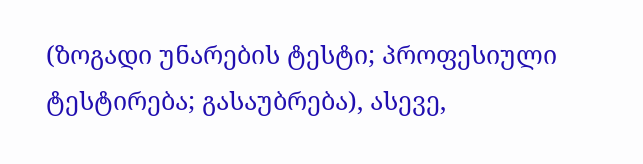(ზოგადი უნარების ტესტი; პროფესიული ტესტირება; გასაუბრება), ასევე,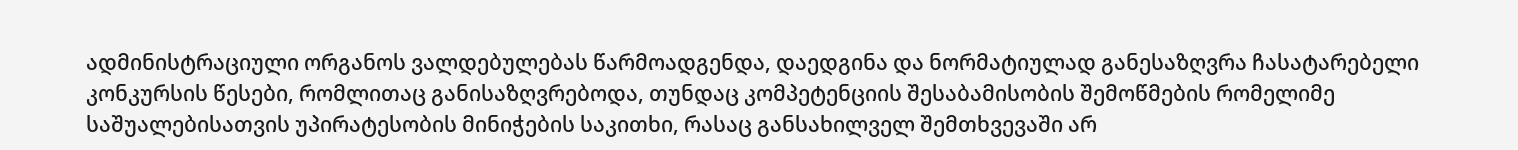ადმინისტრაციული ორგანოს ვალდებულებას წარმოადგენდა, დაედგინა და ნორმატიულად განესაზღვრა ჩასატარებელი კონკურსის წესები, რომლითაც განისაზღვრებოდა, თუნდაც კომპეტენციის შესაბამისობის შემოწმების რომელიმე საშუალებისათვის უპირატესობის მინიჭების საკითხი, რასაც განსახილველ შემთხვევაში არ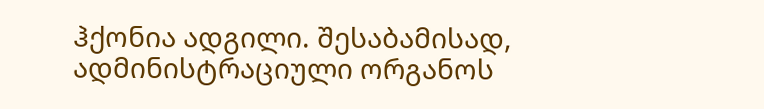ჰქონია ადგილი. შესაბამისად, ადმინისტრაციული ორგანოს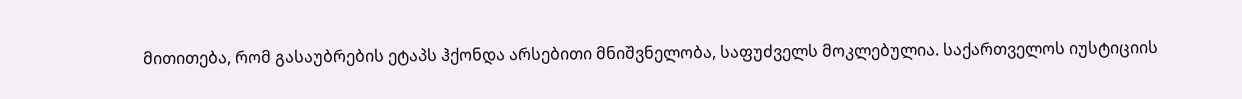მითითება, რომ გასაუბრების ეტაპს ჰქონდა არსებითი მნიშვნელობა, საფუძველს მოკლებულია. საქართველოს იუსტიციის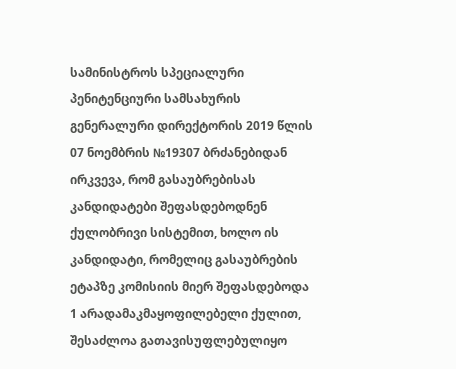სამინისტროს სპეციალური პენიტენციური სამსახურის გენერალური დირექტორის 2019 წლის 07 ნოემბრის №19307 ბრძანებიდან ირკვევა, რომ გასაუბრებისას კანდიდატები შეფასდებოდნენ ქულობრივი სისტემით, ხოლო ის კანდიდატი, რომელიც გასაუბრების ეტაპზე კომისიის მიერ შეფასდებოდა 1 არადამაკმაყოფილებელი ქულით, შესაძლოა გათავისუფლებულიყო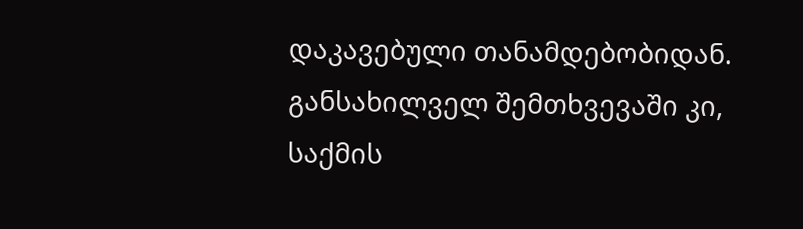დაკავებული თანამდებობიდან. განსახილველ შემთხვევაში კი, საქმის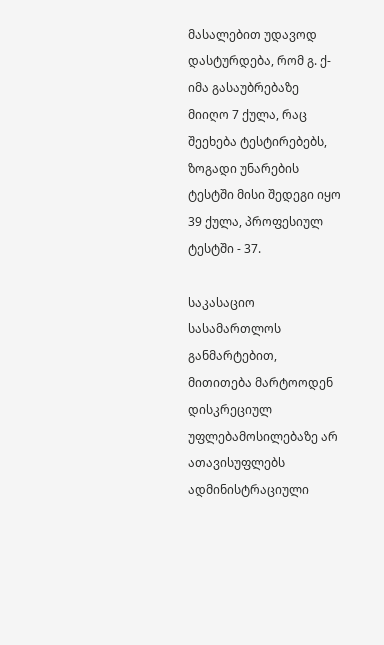მასალებით უდავოდ დასტურდება, რომ გ. ქ-იმა გასაუბრებაზე მიიღო 7 ქულა, რაც შეეხება ტესტირებებს, ზოგადი უნარების ტესტში მისი შედეგი იყო 39 ქულა, პროფესიულ ტესტში - 37.

საკასაციო სასამართლოს განმარტებით, მითითება მარტოოდენ დისკრეციულ უფლებამოსილებაზე არ ათავისუფლებს ადმინისტრაციული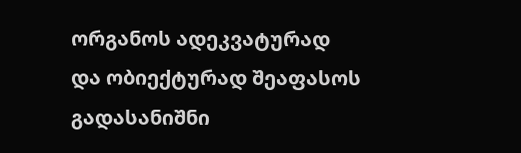ორგანოს ადეკვატურად და ობიექტურად შეაფასოს გადასანიშნი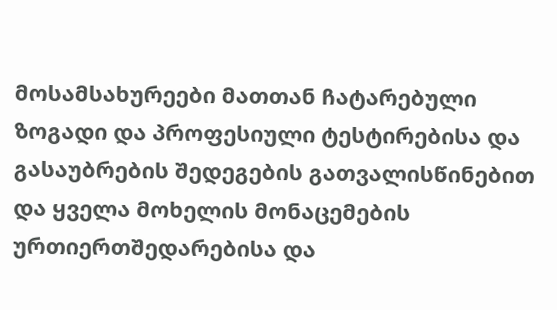მოსამსახურეები მათთან ჩატარებული ზოგადი და პროფესიული ტესტირებისა და გასაუბრების შედეგების გათვალისწინებით და ყველა მოხელის მონაცემების ურთიერთშედარებისა და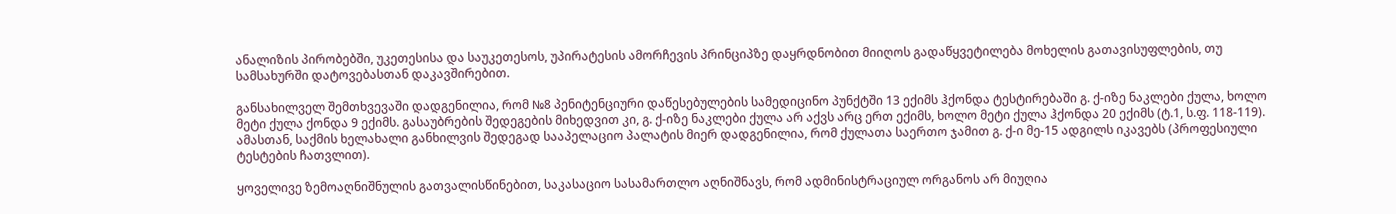ანალიზის პირობებში, უკეთესისა და საუკეთესოს, უპირატესის ამორჩევის პრინციპზე დაყრდნობით მიიღოს გადაწყვეტილება მოხელის გათავისუფლების, თუ სამსახურში დატოვებასთან დაკავშირებით.

განსახილველ შემთხვევაში დადგენილია, რომ №8 პენიტენციური დაწესებულების სამედიცინო პუნქტში 13 ექიმს ჰქონდა ტესტირებაში გ. ქ-იზე ნაკლები ქულა, ხოლო მეტი ქულა ქონდა 9 ექიმს. გასაუბრების შედეგების მიხედვით კი, გ. ქ-იზე ნაკლები ქულა არ აქვს არც ერთ ექიმს, ხოლო მეტი ქულა ჰქონდა 20 ექიმს (ტ.1, ს.ფ. 118-119). ამასთან, საქმის ხელახალი განხილვის შედეგად სააპელაციო პალატის მიერ დადგენილია, რომ ქულათა საერთო ჯამით გ. ქ-ი მე-15 ადგილს იკავებს (პროფესიული ტესტების ჩათვლით).

ყოველივე ზემოაღნიშნულის გათვალისწინებით, საკასაციო სასამართლო აღნიშნავს, რომ ადმინისტრაციულ ორგანოს არ მიუღია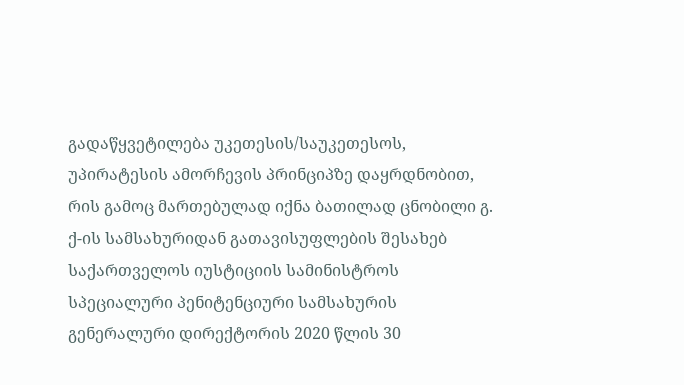გადაწყვეტილება უკეთესის/საუკეთესოს, უპირატესის ამორჩევის პრინციპზე დაყრდნობით, რის გამოც მართებულად იქნა ბათილად ცნობილი გ. ქ-ის სამსახურიდან გათავისუფლების შესახებ საქართველოს იუსტიციის სამინისტროს სპეციალური პენიტენციური სამსახურის გენერალური დირექტორის 2020 წლის 30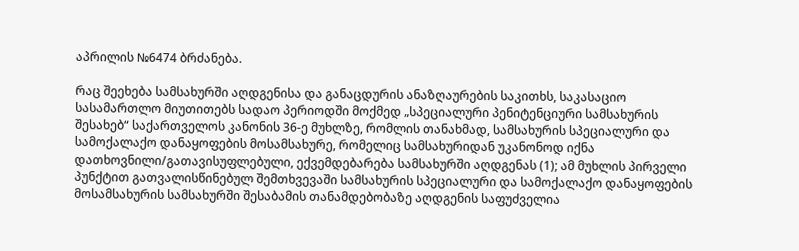აპრილის №6474 ბრძანება.

რაც შეეხება სამსახურში აღდგენისა და განაცდურის ანაზღაურების საკითხს, საკასაციო სასამართლო მიუთითებს სადაო პერიოდში მოქმედ „სპეციალური პენიტენციური სამსახურის შესახებ“ საქართველოს კანონის 36-ე მუხლზე, რომლის თანახმად, სამსახურის სპეციალური და სამოქალაქო დანაყოფების მოსამსახურე, რომელიც სამსახურიდან უკანონოდ იქნა დათხოვნილი/გათავისუფლებული, ექვემდებარება სამსახურში აღდგენას (1); ამ მუხლის პირველი პუნქტით გათვალისწინებულ შემთხვევაში სამსახურის სპეციალური და სამოქალაქო დანაყოფების მოსამსახურის სამსახურში შესაბამის თანამდებობაზე აღდგენის საფუძველია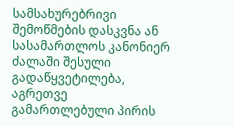სამსახურებრივი შემოწმების დასკვნა ან სასამართლოს კანონიერ ძალაში შესული გადაწყვეტილება, აგრეთვე გამართლებული პირის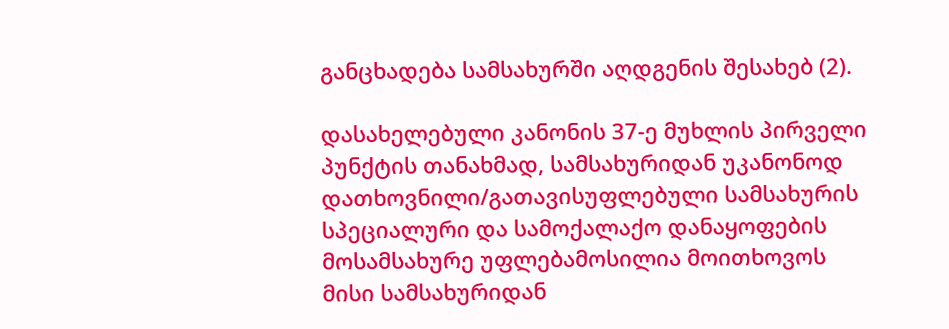განცხადება სამსახურში აღდგენის შესახებ (2).

დასახელებული კანონის 37-ე მუხლის პირველი პუნქტის თანახმად, სამსახურიდან უკანონოდ დათხოვნილი/გათავისუფლებული სამსახურის სპეციალური და სამოქალაქო დანაყოფების მოსამსახურე უფლებამოსილია მოითხოვოს მისი სამსახურიდან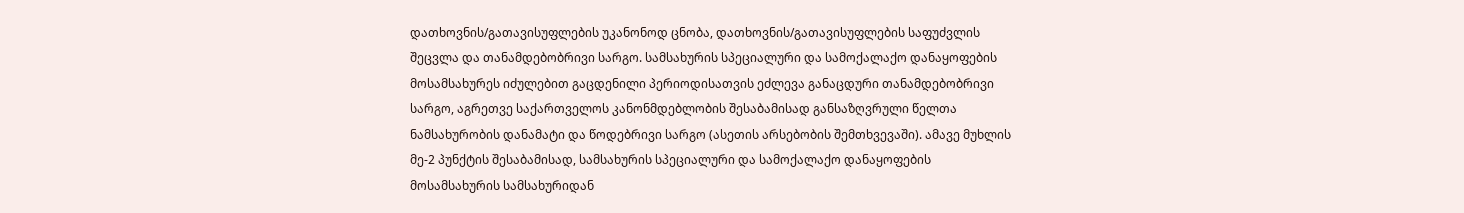დათხოვნის/გათავისუფლების უკანონოდ ცნობა, დათხოვნის/გათავისუფლების საფუძვლის შეცვლა და თანამდებობრივი სარგო. სამსახურის სპეციალური და სამოქალაქო დანაყოფების მოსამსახურეს იძულებით გაცდენილი პერიოდისათვის ეძლევა განაცდური თანამდებობრივი სარგო, აგრეთვე საქართველოს კანონმდებლობის შესაბამისად განსაზღვრული წელთა ნამსახურობის დანამატი და წოდებრივი სარგო (ასეთის არსებობის შემთხვევაში). ამავე მუხლის მე-2 პუნქტის შესაბამისად, სამსახურის სპეციალური და სამოქალაქო დანაყოფების მოსამსახურის სამსახურიდან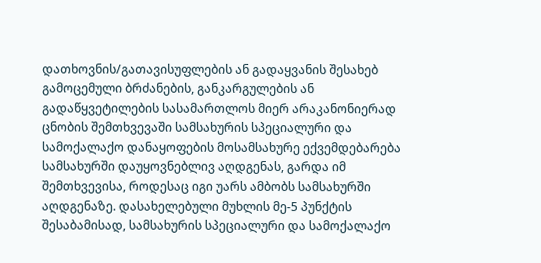დათხოვნის/გათავისუფლების ან გადაყვანის შესახებ გამოცემული ბრძანების, განკარგულების ან გადაწყვეტილების სასამართლოს მიერ არაკანონიერად ცნობის შემთხვევაში სამსახურის სპეციალური და სამოქალაქო დანაყოფების მოსამსახურე ექვემდებარება სამსახურში დაუყოვნებლივ აღდგენას, გარდა იმ შემთხვევისა, როდესაც იგი უარს ამბობს სამსახურში აღდგენაზე. დასახელებული მუხლის მე-5 პუნქტის შესაბამისად, სამსახურის სპეციალური და სამოქალაქო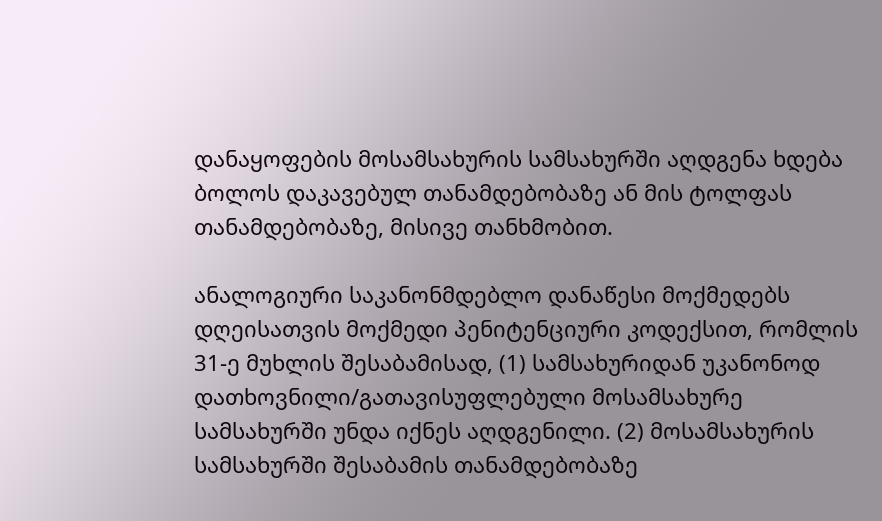დანაყოფების მოსამსახურის სამსახურში აღდგენა ხდება ბოლოს დაკავებულ თანამდებობაზე ან მის ტოლფას თანამდებობაზე, მისივე თანხმობით.

ანალოგიური საკანონმდებლო დანაწესი მოქმედებს დღეისათვის მოქმედი პენიტენციური კოდექსით, რომლის 31-ე მუხლის შესაბამისად, (1) სამსახურიდან უკანონოდ დათხოვნილი/გათავისუფლებული მოსამსახურე სამსახურში უნდა იქნეს აღდგენილი. (2) მოსამსახურის სამსახურში შესაბამის თანამდებობაზე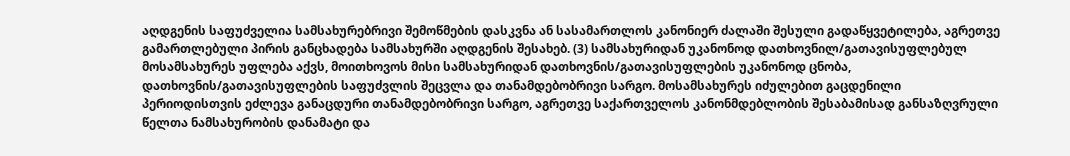აღდგენის საფუძველია სამსახურებრივი შემოწმების დასკვნა ან სასამართლოს კანონიერ ძალაში შესული გადაწყვეტილება, აგრეთვე გამართლებული პირის განცხადება სამსახურში აღდგენის შესახებ. (3) სამსახურიდან უკანონოდ დათხოვნილ/გათავისუფლებულ მოსამსახურეს უფლება აქვს, მოითხოვოს მისი სამსახურიდან დათხოვნის/გათავისუფლების უკანონოდ ცნობა, დათხოვნის/გათავისუფლების საფუძვლის შეცვლა და თანამდებობრივი სარგო. მოსამსახურეს იძულებით გაცდენილი პერიოდისთვის ეძლევა განაცდური თანამდებობრივი სარგო, აგრეთვე საქართველოს კანონმდებლობის შესაბამისად განსაზღვრული წელთა ნამსახურობის დანამატი და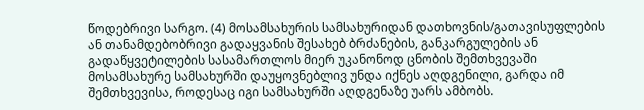წოდებრივი სარგო. (4) მოსამსახურის სამსახურიდან დათხოვნის/გათავისუფლების ან თანამდებობრივი გადაყვანის შესახებ ბრძანების, განკარგულების ან გადაწყვეტილების სასამართლოს მიერ უკანონოდ ცნობის შემთხვევაში მოსამსახურე სამსახურში დაუყოვნებლივ უნდა იქნეს აღდგენილი, გარდა იმ შემთხვევისა, როდესაც იგი სამსახურში აღდგენაზე უარს ამბობს.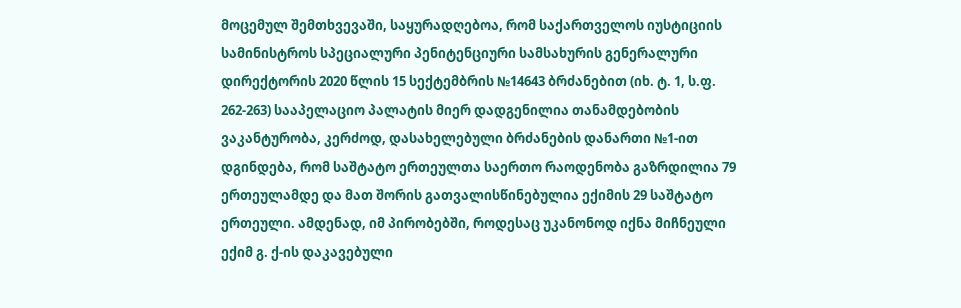მოცემულ შემთხვევაში, საყურადღებოა, რომ საქართველოს იუსტიციის სამინისტროს სპეციალური პენიტენციური სამსახურის გენერალური დირექტორის 2020 წლის 15 სექტემბრის №14643 ბრძანებით (იხ. ტ. 1, ს.ფ. 262-263) სააპელაციო პალატის მიერ დადგენილია თანამდებობის ვაკანტურობა, კერძოდ, დასახელებული ბრძანების დანართი №1-ით დგინდება, რომ საშტატო ერთეულთა საერთო რაოდენობა გაზრდილია 79 ერთეულამდე და მათ შორის გათვალისწინებულია ექიმის 29 საშტატო ერთეული. ამდენად, იმ პირობებში, როდესაც უკანონოდ იქნა მიჩნეული ექიმ გ. ქ-ის დაკავებული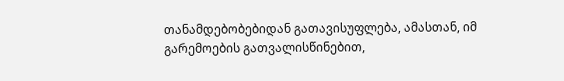თანამდებობებიდან გათავისუფლება, ამასთან, იმ გარემოების გათვალისწინებით,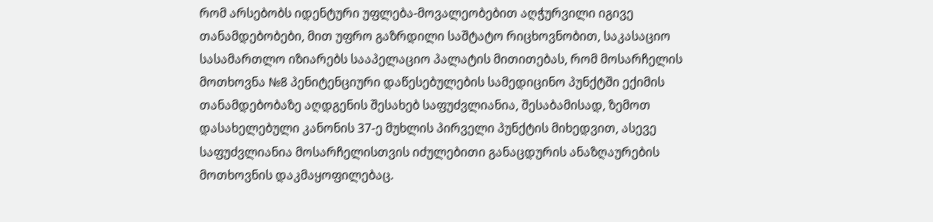რომ არსებობს იდენტური უფლება-მოვალეობებით აღჭურვილი იგივე თანამდებობები, მით უფრო გაზრდილი საშტატო რიცხოვნობით, საკასაციო სასამართლო იზიარებს სააპელაციო პალატის მითითებას, რომ მოსარჩელის მოთხოვნა №8 პენიტენციური დაწესებულების სამედიცინო პუნქტში ექიმის თანამდებობაზე აღდგენის შესახებ საფუძვლიანია, შესაბამისად, ზემოთ დასახელებული კანონის 37-ე მუხლის პირველი პუნქტის მიხედვით, ასევე საფუძვლიანია მოსარჩელისთვის იძულებითი განაცდურის ანაზღაურების მოთხოვნის დაკმაყოფილებაც.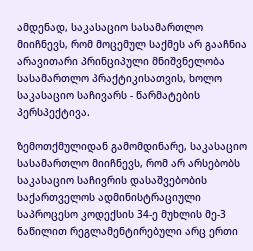ამდენად, საკასაციო სასამართლო მიიჩნევს, რომ მოცემულ საქმეს არ გააჩნია არავითარი პრინციპული მნიშვნელობა სასამართლო პრაქტიკისათვის, ხოლო საკასაციო საჩივარს - წარმატების პერსპექტივა.

ზემოთქმულიდან გამომდინარე, საკასაციო სასამართლო მიიჩნევს, რომ არ არსებობს საკასაციო საჩივრის დასაშვებობის საქართველოს ადმინისტრაციული საპროცესო კოდექსის 34-ე მუხლის მე-3 ნაწილით რეგლამენტირებული არც ერთი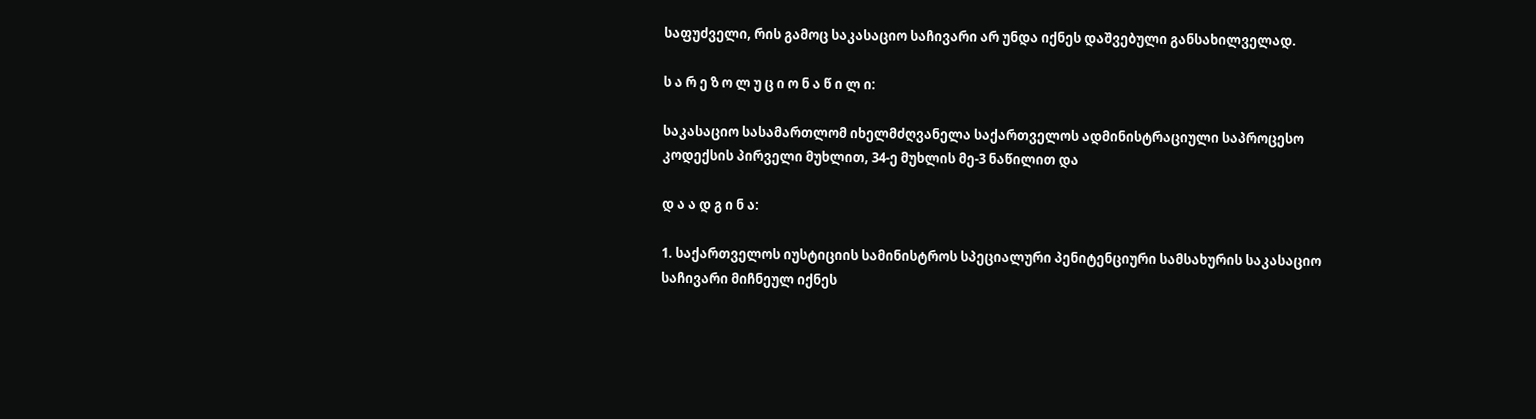საფუძველი, რის გამოც საკასაციო საჩივარი არ უნდა იქნეს დაშვებული განსახილველად.

ს ა რ ე ზ ო ლ უ ც ი ო ნ ა წ ი ლ ი:

საკასაციო სასამართლომ იხელმძღვანელა საქართველოს ადმინისტრაციული საპროცესო კოდექსის პირველი მუხლით, 34-ე მუხლის მე-3 ნაწილით და

დ ა ა დ გ ი ნ ა:

1. საქართველოს იუსტიციის სამინისტროს სპეციალური პენიტენციური სამსახურის საკასაციო საჩივარი მიჩნეულ იქნეს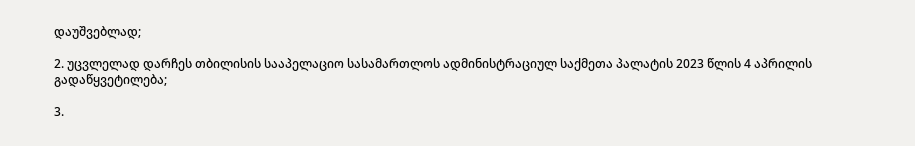დაუშვებლად;

2. უცვლელად დარჩეს თბილისის სააპელაციო სასამართლოს ადმინისტრაციულ საქმეთა პალატის 2023 წლის 4 აპრილის გადაწყვეტილება;

3.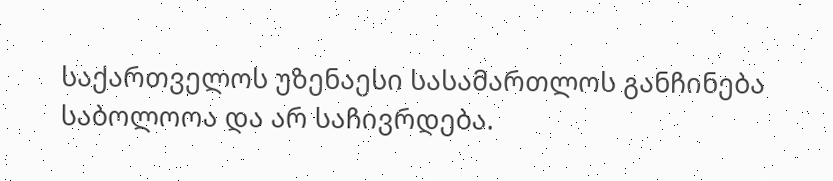საქართველოს უზენაესი სასამართლოს განჩინება საბოლოოა და არ საჩივრდება.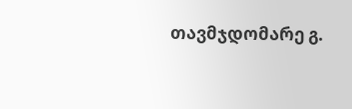თავმჯდომარე გ.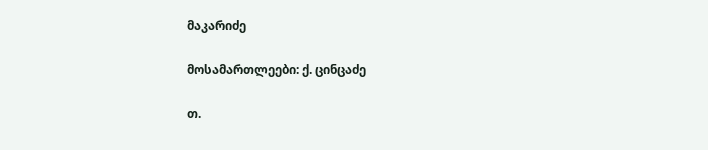მაკარიძე

მოსამართლეები: ქ. ცინცაძე

თ.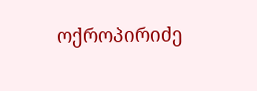ოქროპირიძე